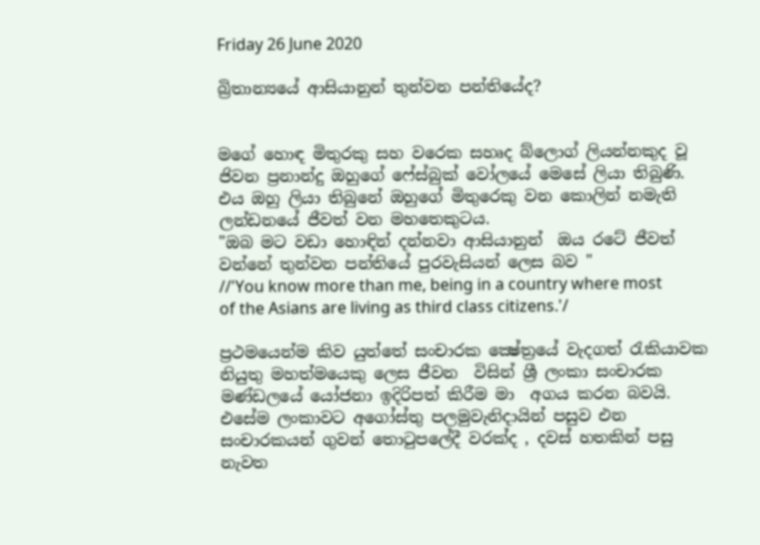Friday 26 June 2020

බ්‍රිතාන්‍යයේ ආසියානුන් තුන්වන පන්තියේද?


මගේ හොඳ මිතුරකු සහ වරෙක සහෘද බ්ලොග් ලියන්නකුද වූ ජිවන ප්‍රනාන්දු ඔහුගේ ෆේස්බුක් වෝලයේ මෙසේ ලියා තිබුණි. එය ඔහු ලියා තිබුනේ ඔහුගේ මිතුරෙකු වන කොලින් නමැති ලන්ඩනයේ ජීවත් වන මහතෙකුටය.
"ඔබ මට වඩා හොඳින් දන්නවා ආසියානුන්  ඔය රටේ ජීවත් වන්නේ තුන්වන පන්තියේ පුරවැසියන් ලෙස බව "
//'You know more than me, being in a country where most of the Asians are living as third class citizens.'/

ප්‍රථමයෙන්ම කිව යුත්තේ සංචාරක ක්‍ෂේත්‍රයේ වැදගත් රැකියාවක නියුතු මහත්මයෙකු ලෙස ජීවන  විසින් ශ්‍රී ලංකා සංචාරක මණ්ඩලයේ යෝජනා ඉදිරිපත් කිරීම මා  අගය කරන බවයි. එසේම ලංකාවට අගෝස්තු පලමුවැනිදායින් පසුව එන සංචාරකයන් ගුවන් තොටුපලේදී වරක්ද , දවස් හතකින් පසු නැවත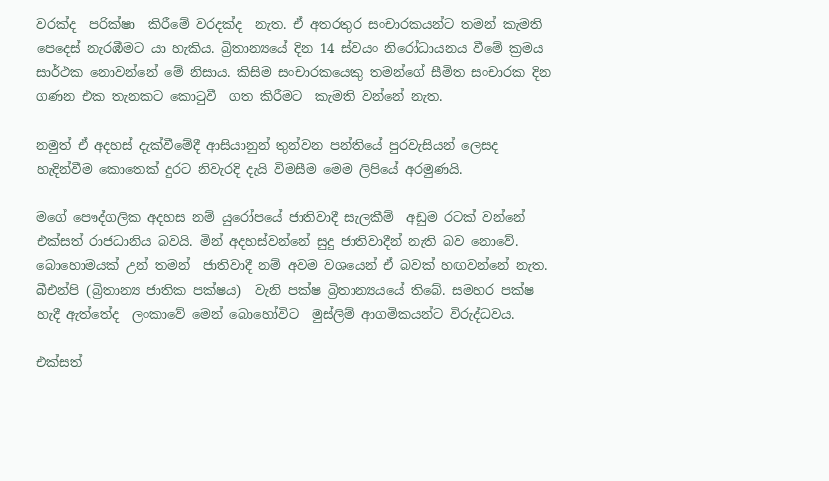වරක්ද  පරික්ෂා  කිරීමේ වරදක්ද  නැත. ඒ අතරතුර සංචාරකයන්ට තමන් කැමති පෙදෙස් නැරඹීමට යා හැකිය. බ්‍රිතාන්‍යයේ දින 14 ස්වයං නිරෝධායනය වීමේ ක්‍රමය සාර්ථක නොවන්නේ මේ නිසාය. කිසිම සංචාරකයෙකු තමන්ගේ සීමිත සංචාරක දින ගණන එක තැනකට කොටුවී  ගත කිරීමට  කැමති වන්නේ නැත.

නමුත් ඒ අදහස් දැක්වීමේදී ආසියානුන් තුන්වන පන්තියේ පුරවැසියන් ලෙසද හැදින්වීම කොතෙක් දුරට නිවැරදි දැයි විමසීම මෙම ලිපියේ අරමුණයි.

මගේ පෞද්ගලික අදහස නම් යුරෝපයේ ජාතිවාදී සැලකීම්  අඩුම රටක් වන්නේ එක්සත් රාජධානිය බවයි. මින් අදහස්වන්නේ සුදු ජාතිවාදීන් නැති බව නොවේ. බොහොමයක් උන් තමන්  ජාතිවාදී නම් අවම වශයෙන් ඒ බවක් හඟවන්නේ නැත. බීඑන්පි (බ්‍රිතාන්‍ය ජාතික පක්ෂය)  වැනි පක්ෂ බ්‍රිතාන්‍යයයේ තිබේ. සමහර පක්ෂ හැදී ඇත්තේද  ලංකාවේ මෙන් බොහෝවිට  මුස්ලිම් ආගමිකයන්ට විරුද්ධවය.

එක්සත්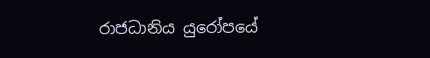රාජධානිය යුරෝපයේ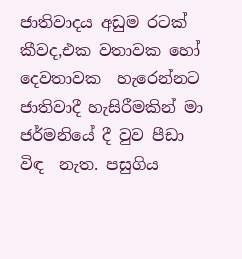ජාතිවාදය අඩුම රටක් කීවද,එක වතාවක හෝ දෙවතාවක  හැරෙන්නට ජාතිවාදී හැසිරීමකින් මා  ජර්මනියේ දී වුව පීඩා විඳ  නැත. පසුගිය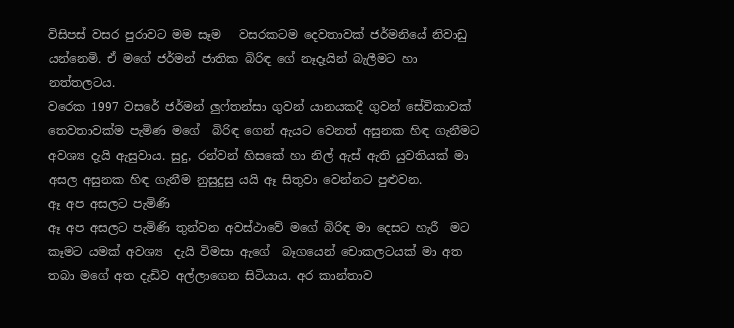විසිපස් වසර පුරාවට මම සෑම   වසරකටම දෙවතාවක් ජර්මනියේ නිවාඩු යන්නෙමි. ඒ මගේ ජර්මන් ජාතික බිරිඳ ගේ නෑදෑයින් බැලීමට හා නත්තලටය.
වරෙක 1997 වසරේ ජර්මන් ලුෆ්තන්සා ගුවන් යානයකදී ගුවන් සේවිකාවක්  තෙවතාවක්ම පැමිණ මගේ  බිරිඳ ගෙන් ඇයට වෙනත් අසුනක හිඳ ගැනීමට  අවශ්‍ය දැයි ඇසුවාය. සුදු, රන්වන් හිසකේ හා නිල් ඇස් ඇති යුවතියක් මා  අසල අසුනක හිඳ ගැනීම නුසුදුසු යයි ඈ සිතුවා වෙන්නට පුළුවන.
ඈ අප අසලට පැමිණි
ඈ අප අසලට පැමිණි තුන්වන අවස්ථාවේ මගේ බිරිඳ මා දෙසට හැරී  මට කෑමට යමක් අවශ්‍ය  දැයි විමසා ඇගේ  බෑගයෙන් චොකලටයක් මා අත තබා මගේ අත දැඩිව අල්ලාගෙන සිටියාය. අර කාන්තාව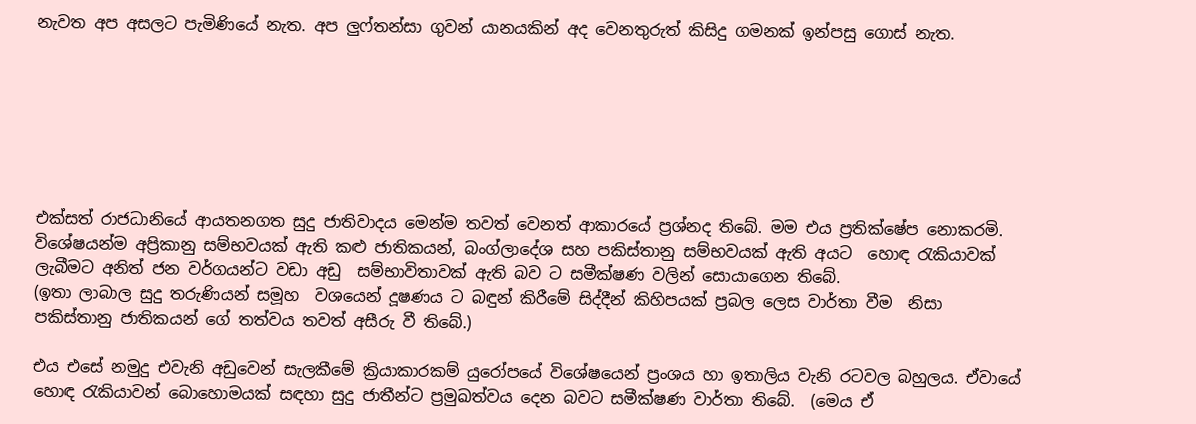නැවත අප අසලට පැමිණියේ නැත. අප ලුෆ්තන්සා ගුවන් යානයකින් අද වෙනතුරුත් කිසිදු ගමනක් ඉන්පසු ගොස් නැත.







එක්සත් රාජධානියේ ආයතනගත සුදු ජාතිවාදය මෙන්ම තවත් වෙනත් ආකාරයේ ප්‍රශ්නද තිබේ. මම එය ප්‍රතික්ෂේප නොකරමි. විශේෂයන්ම අප්‍රිකානු සම්භවයක් ඇති කළු ජාතිකයන්, බංග්ලාදේශ සහ පකිස්තානු සම්භවයක් ඇති අයට  හොඳ රැකියාවක් ලැබීමට අනිත් ජන වර්ගයන්ට වඩා අඩු  සම්භාවිතාවක් ඇති බව ට සමීක්ෂණ වලින් සොයාගෙන තිබේ.
(ඉතා ලාබාල සුදු තරුණියන් සමූහ  වශයෙන් දූෂණය ට බඳුන් කිරීමේ සිද්දීන් කිහිපයක් ප්‍රබල ලෙස වාර්තා වීම  නිසා පකිස්තානු ජාතිකයන් ගේ තත්වය තවත් අසීරු වී තිබේ.)

එය එසේ නමුදු එවැනි අඩුවෙන් සැලකීමේ ක්‍රියාකාරකම් යුරෝපයේ විශේෂයෙන් ප්‍රංශය හා ඉතාලිය වැනි රටවල බහුලය. ඒවායේ හොඳ රැකියාවන් බොහොමයක් සඳහා සුදු ජාතීන්ට ප්‍රමුඛත්වය දෙන බවට සමීක්ෂණ වාර්තා තිබේ.  (මෙය ඒ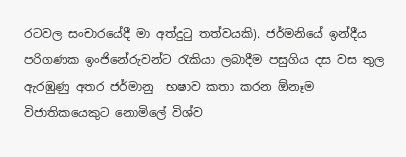රටවල සංචාරයේදී මා අත්දුටු තත්වයකි). ජර්මනියේ ඉන්දීය පරිගණක ඉංජිනේරුවන්ට රැකියා ලබාදීම පසුගිය දස වස තුල ඇරඹුණු අතර ජර්මානු  භෂාව කතා කරන ඕනෑම විජාතිකයෙකුට නොමිලේ විශ්ව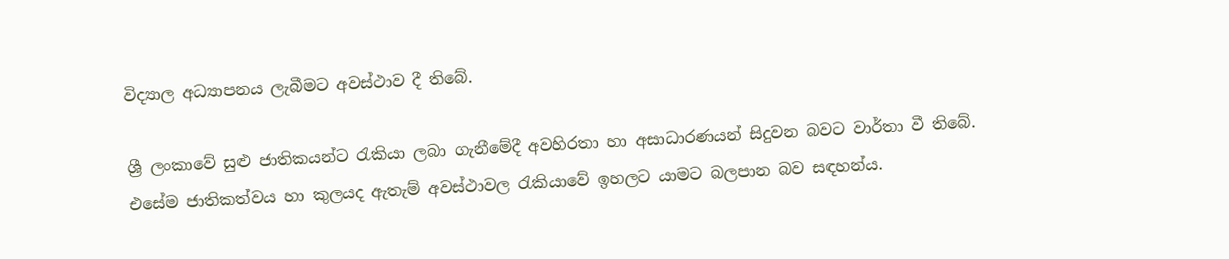විද්‍යාල අධ්‍යාපනය ලැබීමට අවස්ථාව දී තිබේ.

ශ්‍රී ලංකාවේ සුළු ජාතිකයන්ට රැකියා ලබා ගැනීමේදී අවහිරතා හා අසාධාරණයන් සිදුවන බවට වාර්තා වී තිබේ.  එසේම ජාතිකත්වය හා කුලයද ඇතැම් අවස්ථාවල රැකියාවේ ඉහලට යාමට බලපාන බව සඳහන්ය.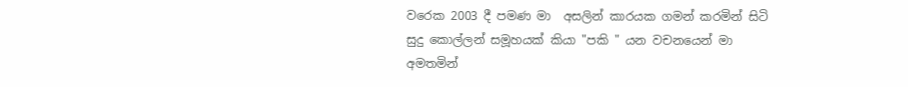වරෙක 2003 දී පමණ මා  අසලින් කාරයක ගමන් කරමින් සිටි සුදු කොල්ලන් සමූහයක් කියා "පකි " යන වචනයෙන් මා අමතමින්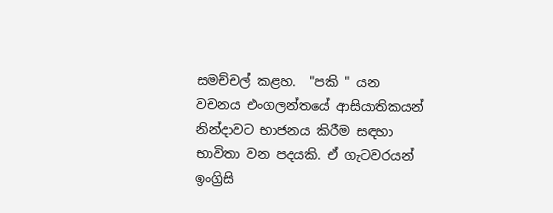සමච්චල් කළහ.  "පකි " යන වචනය එංගලන්තයේ ආසියාතිකයන් නින්දාවට භාජනය කිරීම සඳහා භාවිතා වන පදයකි. ඒ ගැටවරයන්  ඉංග්‍රිසි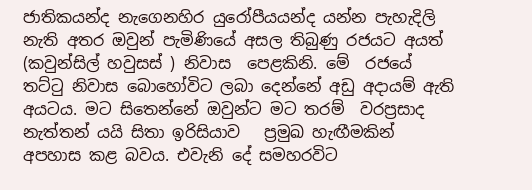ජාතිකයන්ද නැගෙනහිර යුරෝපීයයන්ද යන්න පැහැදිලි නැති අතර ඔවුන් පැමිණියේ අසල තිබුණු රජයට අයත්  (කවුන්සිල් හවුසස් ) නිවාස  පෙළකිනි. මේ  රජයේ තට්ටු නිවාස බොහෝවිට ලබා දෙන්නේ අඩු අදායම් ඇති අයටය. මට සිතෙන්නේ ඔවුන්ට මට තරම්  වරප්‍රසාද නැත්තන් යයි සිතා ඉරිසියාව   ප්‍රමුඛ හැඟීමකින් අපහාස කළ බවය. එවැනි දේ සමහරවිට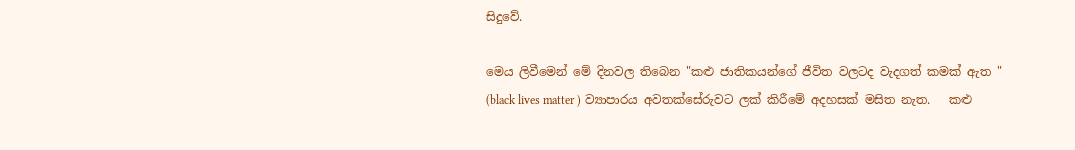සිදුවේ.

මෙය ලිවීමෙන් මේ දිනවල තිබෙන "කළු ජාතිකයන්ගේ ජීවිත වලටද වැදගත් කමක් ඇත " (black lives matter ) ව්‍යාපාරය අවතක්සේරුවට ලක් කිරීමේ අදහසක් මසිත නැත.   කළු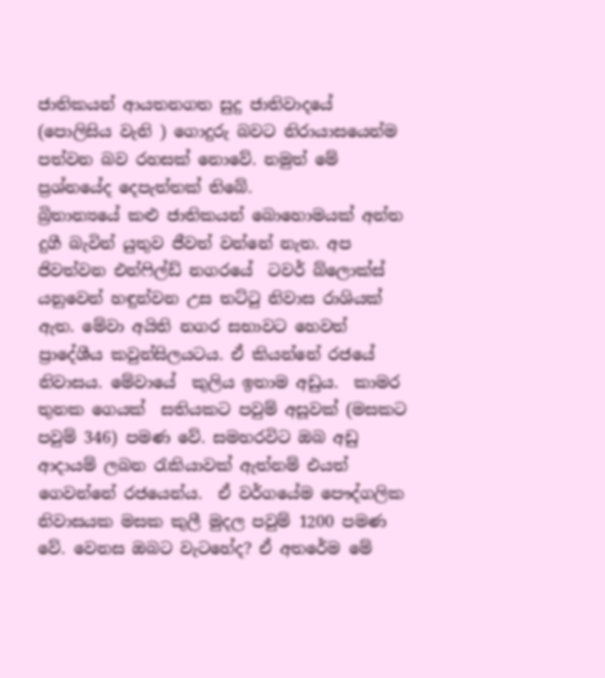ජාතිකයන් ආයතනගත සුදු ජාතිවාදයේ (පොලිසිය වැනි ) ගොදුරු බවට නිරායාසයෙන්ම පත්වන බව රහසක් නොවේ. නමුත් මේ ප්‍රශ්නයේද දෙපැත්තක් තිබේ.
බ්‍රිතාන්‍යයේ කළු ජාතිකයන් බොහොමයක් අන්ත දුගී බැවින් යුතුව ජීවත් වන්නේ නැත. අප ජිවත්වන එන්ෆිල්ඩ් නගරයේ  ටවර් බ්ලොක්ස් යනුවෙන් හඳුන්වන උස තට්ටු නිවාස රාශියක් ඇත. මේවා අයිති නගර සභාවට හෙවත් ප්‍රාදේශීය කවුන්සිලයටය. ඒ කියන්නේ රජයේ නිවාසය. මේවායේ  කුලිය ඉතාම අඩුය.  කාමර තුනක ගෙයක්  සතියකට පවුම් අසූවක් (මසකට පවුම් 346) පමණ වේ. සමහරවිට ඔබ අඩු ආදායම් ලබන රැකියාවක් ඇත්නම් එයත් ගෙවන්නේ රජයෙන්ය.  ඒ වර්ගයේම පෞද්ගලික නිවාසයක මසක කුලී මුදල පවුම් 1200 පමණ වේ. වෙනස ඔබට වැටහේද? ඒ අතරේම මේ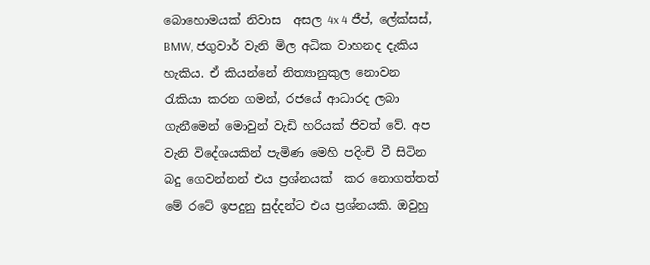බොහොමයක් නිවාස  අසල 4x 4 ජීප්, ලේක්සස්, BMW, ජගුවාර් වැනි මිල අධික වාහනද දැකිය හැකිය. ඒ කියන්නේ නිත්‍යානුකුල නොවන රැකියා කරන ගමන්, රජයේ ආධාරද ලබා ගැනීමෙන් මොවුන් වැඩි හරියක් ජිවත් වේ. අප වැනි විදේශයකින් පැමිණ මෙහි පදිංචි වී සිටින  බදු ගෙවන්නන් එය ප්‍රශ්නයක්  කර නොගත්තත් මේ රටේ ඉපදුනු සුද්දන්ට එය ප්‍රශ්නයකි. ඔවුහු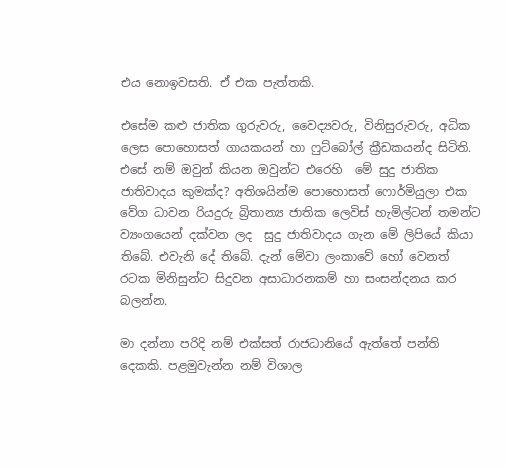එය නොඉවසති. ඒ එක පැත්තකි.

එසේම කළු ජාතික ගුරුවරු, වෛද්‍යවරු, විනිසුරුවරු, අධික ලෙස පොහොසත් ගායකයන් හා ෆුට්බෝල් ක්‍රීඩකයන්ද සිටිති. එසේ නම් ඔවුන් කියන ඔවුන්ට එරෙහි  මේ සුදු ජාතික ජාතිවාදය කුමක්ද? අතිශයින්ම පොහොසත් ෆොර්මියුලා එක වේග ධාවන රියදුරු බ්‍රිතාන්‍ය ජාතික ලෙවිස් හැමිල්ටන් තමන්ට ව්‍යංගයෙන් දක්වන ලද  සුදු ජාතිවාදය ගැන මේ ලිපියේ කියා තිබේ. එවැනි දේ තිබේ. දැන් මේවා ලංකාවේ හෝ වෙනත් රටක මිනිසුන්ට සිදුවන අසාධාරනකම් හා සංසන්දනය කර බලන්න.

මා දන්නා පරිදි නම් එක්සත් රාජධානියේ ඇත්තේ පන්ති දෙකකි. පළමුවැන්න නම් විශාල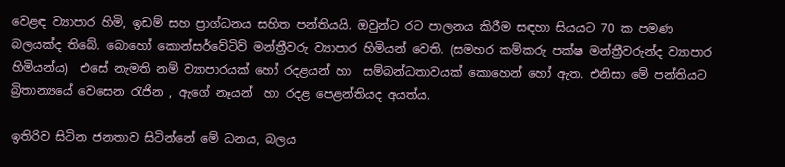වෙළඳ ව්‍යාපාර හිමි, ඉඩම් සහ ප්‍රාග්ධනය සහිත පන්තියයි. ඔවුන්ට රට පාලනය කිරීම සඳහා සියයට 70 ක පමණ බලයක්ද තිබේ. බොහෝ කොන්සර්වේටිව් මන්ත්‍රීවරු ව්‍යාපාර හිමියන් වෙති. (සමහර කම්කරු පක්ෂ මන්ත්‍රීවරුන්ද ව්‍යාපාර හිමියන්ය)  එසේ නැමති නම් ව්‍යාපාරයක් හෝ රදළයන් හා  සම්බන්ධතාවයක් කොහෙන් හෝ ඇත. එනිසා මේ පන්තියට බ්‍රිතාන්‍යයේ වෙසෙන රැජින , ඇගේ නෑයන්  හා රදළ පෙළන්තියද අයත්ය.

ඉතිරිව සිටින ජනතාව සිටින්නේ මේ ධනය, බලය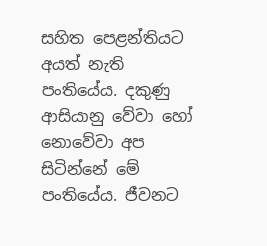සහිත පෙළන්තියට අයත් නැති පංතියේය. දකුණු ආසියානු වේවා හෝ නොවේවා අප  සිටින්නේ මේ පංතියේය. ජීවනට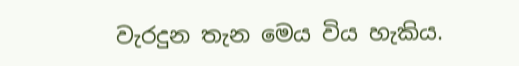වැරදුන තැන මෙය විය හැකිය.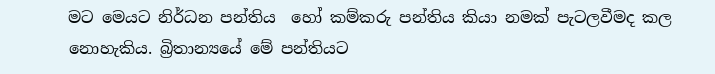මට මෙයට නිර්ධන පන්තිය  හෝ කම්කරු පන්තිය කියා නමක් පැටලවීමද කල නොහැකිය. බ්‍රිතාන්‍යයේ මේ පන්තියට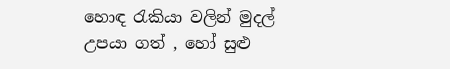හොඳ රැකියා වලින් මුදල් උපයා ගත් , හෝ සුළු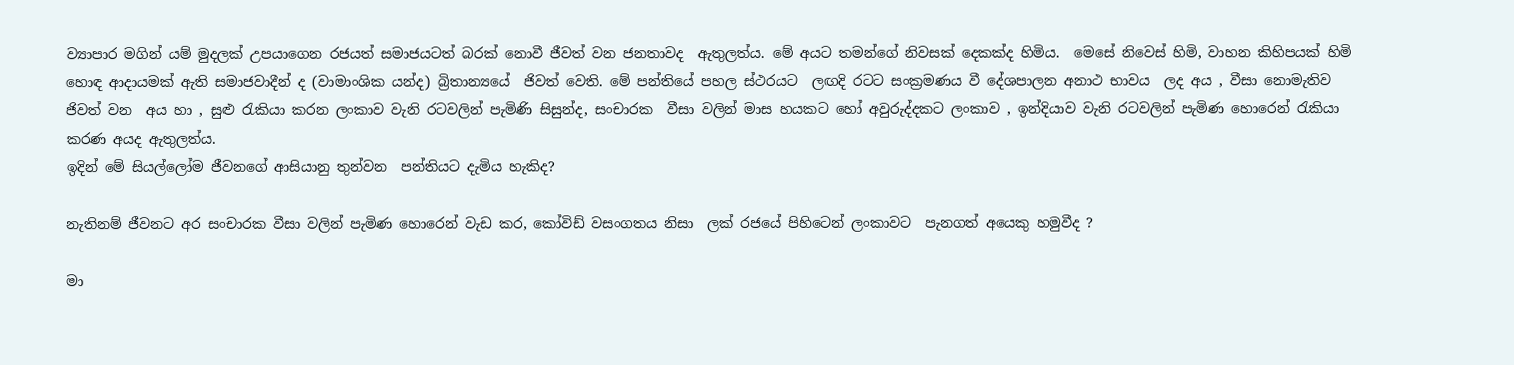ව්‍යාපාර මගින් යම් මුදලක් උපයාගෙන රජයත් සමාජයටත් බරක් නොවී ජීවත් වන ජනතාවද  ඇතුලත්ය. මේ අයට තමන්ගේ නිවසක් දෙකක්ද හිමිය.  මෙසේ නිවෙස් හිමි, වාහන කිහිපයක් හිමි හොඳ ආදායමක් ඇති සමාජවාදීන් ද (වාමාංශික යන්ද) බ්‍රිතාන්‍යයේ  ජිවත් වෙති. මේ පන්තියේ පහල ස්ථරයට  ලඟදි රටට සංක්‍රමණය වී දේශපාලන අනාථ භාවය  ලද අය , වීසා නොමැතිව ජිවත් වන  අය හා , සුළු රැකියා කරන ලංකාව වැනි රටවලින් පැමිණි සිසුන්ද, සංචාරක  වීසා වලින් මාස හයකට හෝ අවුරුද්දකට ලංකාව , ඉන්දියාව වැනි රටවලින් පැමිණ හොරෙන් රැකියා කරණ අයද ඇතුලත්ය.
ඉදින් මේ සියල්ලෝම ජීවනගේ ආසියානු තුන්වන  පන්තියට දැමිය හැකිද?

නැතිනම් ජීවනට අර සංචාරක වීසා වලින් පැමිණ හොරෙන් වැඩ කර, කෝවිඩ් වසංගතය නිසා  ලක් රජයේ පිහිටෙන් ලංකාවට  පැනගත් අයෙකු හමුවීද ?

මා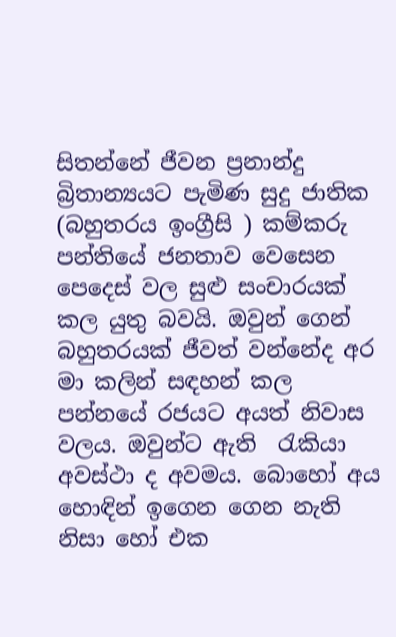සිතන්නේ ජීවන ප්‍රනාන්දු බ්‍රිතාන්‍යයට පැමිණ සුදු ජාතික (බහුතරය ඉංග්‍රීසි ) කම්කරු පන්තියේ ජනතාව වෙසෙන පෙදෙස් වල සුළු සංචාරයක් කල යුතු බවයි. ඔවුන් ගෙන් බහුතරයක් ජීවත් වන්නේද අර මා කලින් සඳහන් කල පන්නයේ රජයට අයත් නිවාස  වලය. ඔවුන්ට ඇති  රැකියා අවස්ථා ද අවමය. බොහෝ අය හොඳින් ඉගෙන ගෙන නැති නිසා හෝ එක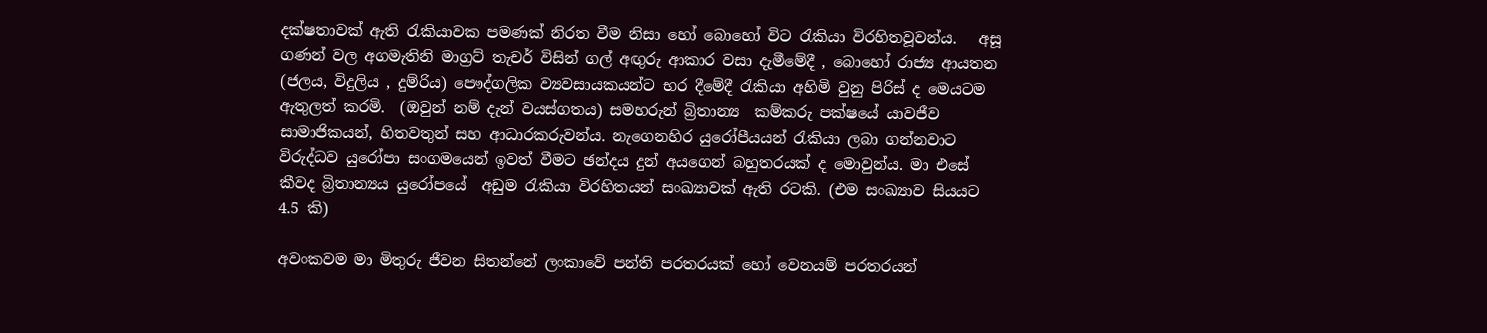දක්ෂතාවක් ඇති රැකියාවක පමණක් නිරත වීම නිසා හෝ බොහෝ විට රැකියා විරහිතවූවන්ය.   අසූ ගණන් වල අගමැතිනි මාග්‍රට් තැචර් විසින් ගල් අඟුරු ආකාර වසා දැමීමේදී , බොහෝ රාජ්‍ය ආයතන (ජලය, විදුලිය , දුම්රිය) පෞද්ගලික ව්‍යවසායකයන්ට භර දීමේදී රැකියා අහිමි වුනු පිරිස් ද මෙයටම ඇතුලත් කරමි.  (ඔවුන් නම් දැන් වයස්ගතය) සමහරුන් බ්‍රිතාන්‍ය  කම්කරු පක්ෂයේ යාවජීව  සාමාජිකයන්, හිතවතුන් සහ ආධාරකරුවන්ය. නැගෙනහිර යුරෝපීයයන් රැකියා ලබා ගන්නවාට  විරුද්ධව යුරෝපා සංගමයෙන් ඉවත් වීමට ඡන්දය දුන් අයගෙන් බහුතරයක් ද මොවුන්ය. මා එසේ කීවද බ්‍රිතාන්‍යය යුරෝපයේ  අඩුම රැකියා විරහිතයන් සංඛ්‍යාවක් ඇති රටකි. (එම සංඛ්‍යාව සියයට 4.5 කි)

අවංකවම මා මිතුරු ජීවන සිතන්නේ ලංකාවේ පන්ති පරතරයක් හෝ වෙනයම් පරතරයන්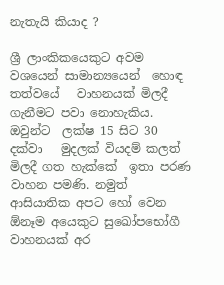නැතැයි කියාද ?

ශ්‍රී ලාංකිකයෙකුට අවම වශයෙන් සාමාන්‍යයෙන්  හොඳ  තත්වයේ   වාහනයක් මිලදී  ගැනීමට පවා නොහැකිය.  ඔවුන්ට  ලක්ෂ 15 සිට 30 දක්වා   මුදලක් වියදම් කලත් මිලදී ගත හැක්කේ  ඉතා පරණ වාහන පමණි. නමුත් ආසියාතික අපට හෝ වෙන ඕනෑම අයෙකුට සුඛෝපභෝගී වාහනයක් අර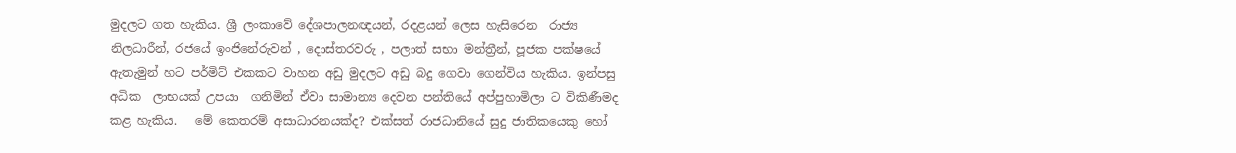මුදලට ගත හැකිය. ශ්‍රී ලංකාවේ දේශපාලනඥයන්, රදළයන් ලෙස හැසිරෙන  රාජ්‍ය නිලධාරීන්, රජයේ ඉංජිනේරුවන් , දොස්තරවරු , පලාත් සභා මන්ත්‍රීන්, පූජක පක්ෂයේ ඇතැමුන් හට පර්මිට් එකකට වාහන අඩු මුදලට අඩු බදු ගෙවා ගෙන්විය හැකිය. ඉන්පසු අධික  ලාභයක් උපයා  ගනිමින් ඒවා සාමාන්‍ය දෙවන පන්තියේ අප්පුහාමිලා ට විකිණීමද කළ හැකිය.   මේ කෙතරම් අසාධාරනයක්ද? එක්සත් රාජධානියේ සුදු ජාතිකයෙකු හෝ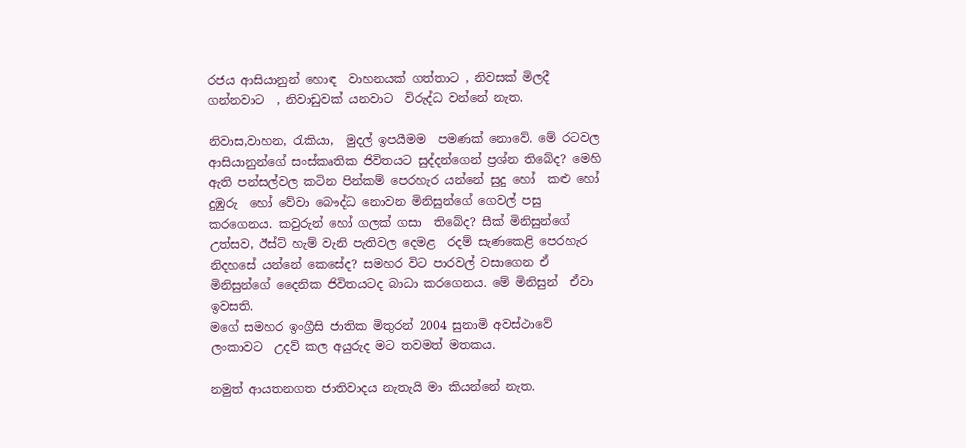රජය ආසියානුන් හොඳ  වාහනයක් ගත්තාට , නිවසක් මිලදී ගන්නවාට  , නිවාඩුවක් යනවාට  විරුද්ධ වන්නේ නැත.

නිවාස,වාහන, රැකියා,  මුදල් ඉපයීමම  පමණක් නොවේ. මේ රටවල ආසියානුන්ගේ සංස්කෘතික ජිවිතයට සුද්දන්ගෙන් ප්‍රශ්න තිබේද? මෙහි ඇති පන්සල්වල කටින පින්කම් පෙරහැර යන්නේ සුදු හෝ  කළු හෝ දුඹුරු  හෝ වේවා බෞද්ධ නොවන මිනිසුන්ගේ ගෙවල් පසු කරගෙනය. කවුරුන් හෝ ගලක් ගසා  තිබේද? සීක් මිනිසුන්ගේ උත්සව, ඊස්ට් හැම් වැනි පැතිවල දෙමළ  රදම් සැණකෙළි පෙරහැර නිදහසේ යන්නේ කෙසේද? සමහර විට පාරවල් වසාගෙන ඒ මිනිසුන්ගේ දෛනික ජිවිතයටද බාධා කරගෙනය. මේ මිනිසුන්  ඒවා ඉවසති.
මගේ සමහර ඉංග්‍රීසි ජාතික මිතුරන් 2004 සුනාමි අවස්ථාවේ ලංකාවට  උදව් කල අයුරුද මට තවමත් මතකය.

නමුත් ආයතනගත ජාතිවාදය නැතැයි මා කියන්නේ නැත.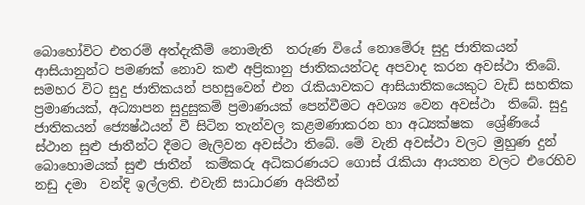බොහෝවිට එතරම් අත්දැකීම් නොමැති  තරුණ වියේ නොමේරූ සුදු ජාතිකයන් ආසියානුන්ට පමණක් නොව කළු අප්‍රිකානු ජාතිකයන්ටද අපවාද කරන අවස්ථා තිබේ. සමහර විට සුදු ජාතිකයන් පහසුවෙන් එන රැකියාවකට ආසියාතිකයෙකුට වැඩි සහතික ප්‍රමාණයක්, අධ්‍යාපන සුදුසුකම් ප්‍රමාණයක් පෙන්වීමට අවශ්‍ය වෙන අවස්ථා  තිබේ. සුදු ජාතිකයන් ජ්‍යෙෂ්ඨයන් වී සිටින තැන්වල කළමණාකරන හා අධ්‍යක්ෂක  ශ්‍රේණියේ  ස්ථාන සුළු ජාතීන්ට දීමට මැලිවන අවස්ථා තිබේ. මේ වැනි අවස්ථා වලට මුහුණ දුන් බොහොමයක් සුළු ජාතීන්  කම්කරු අධිකරණයට ගොස් රැකියා ආයතන වලට එරෙහිව නඩු දමා  වන්දි ඉල්ලති. එවැනි සාධාරණ අයිතීන්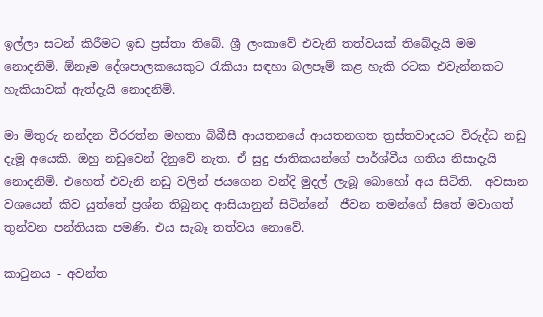ඉල්ලා සටන් කිරීමට ඉඩ ප්‍රස්තා තිබේ. ශ්‍රී ලංකාවේ එවැනි තත්වයක් තිබේදැයි මම නොදනිමි. ඕනෑම දේශපාලකයෙකුට රැකියා සඳහා බලපෑම් කළ හැකි රටක එවැන්නකට හැකියාවක් ඇත්දැයි නොදනිමි.

මා මිතුරු නන්දන වීරරත්න මහතා බිබීසී ආයතනයේ ආයතනගත ත්‍රස්තවාදයට විරුද්ධ නඩු දැමූ අයෙකි. ඔහු නඩුවෙන් දිනුවේ නැත. ඒ සුදු ජාතිකයන්ගේ පාර්ශ්වීය ගතිය නිසාදැයි නොදනිමි. එහෙත් එවැනි නඩු වලින් ජයගෙන වන්දි මුදල් ලැබූ බොහෝ අය සිටිති.  අවසාන වශයෙන් කිව යුත්තේ ප්‍රශ්න තිබුනද ආසියානුන් සිටින්නේ  ජීවන තමන්ගේ සිතේ මවාගත් තුන්වන පන්තියක පමණි. එය සැබෑ තත්වය නොවේ.

කාටුනය - අවන්ත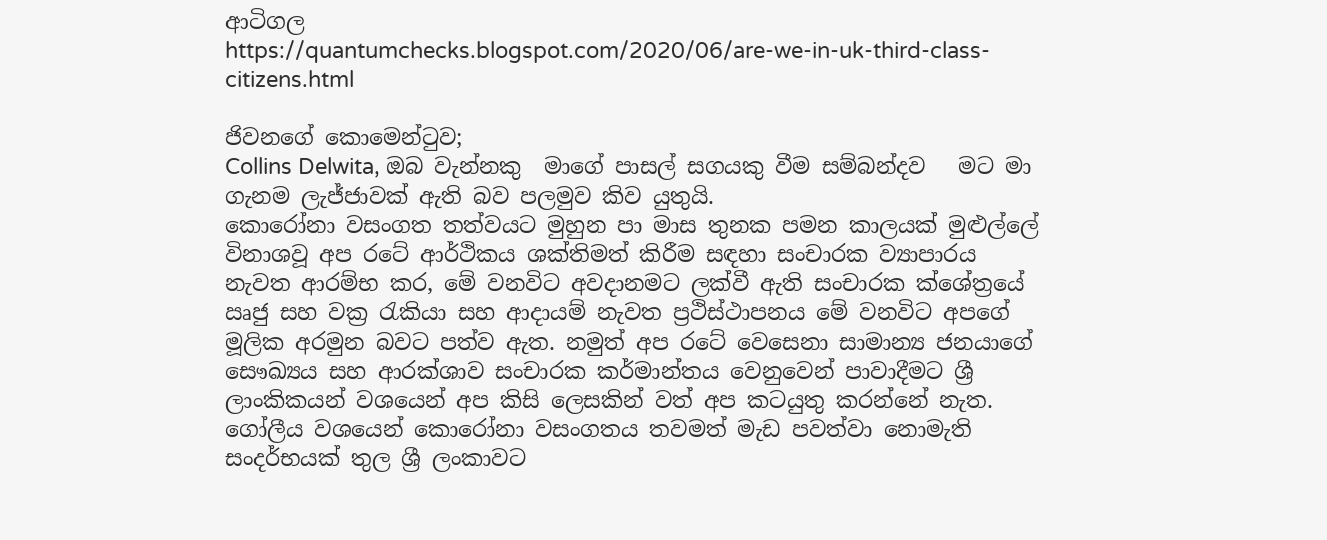ආටිගල
https://quantumchecks.blogspot.com/2020/06/are-we-in-uk-third-class-citizens.html

ජිවනගේ කොමෙන්ටුව;
Collins Delwita, ඔබ වැන්නකු  මාගේ පාසල් සගයකු වීම සම්බන්දව   මට මා ගැනම ලැජ්ජාවක් ඇති බව පලමුව කිව යුතුයි.
කොරෝනා වසංගත තත්වයට මුහුන පා මාස තුනක පමන කාලයක් මුළුල්ලේ විනාශවූ අප රටේ ආර්ථිකය ශක්තිමත් කිරීම සඳහා සංචාරක ව්‍යාපාරය නැවත ආරම්භ කර, මේ වනවිට අවදානමට ලක්වී ඇති සංචාරක ක්ශේත්‍රයේ ඍජු සහ වක්‍ර රැකියා සහ ආදායම් නැවත ප්‍රථිස්ථාපනය මේ වනවිට අපගේ මූලික අරමුන බවට පත්ව ඇත. නමුත් අප රටේ වෙසෙනා සාමාන්‍ය ජනයාගේ සෞඛ්‍යය සහ ආරක්ශාව සංචාරක කර්මාන්තය වෙනුවෙන් පාවාදීමට ශ්‍රී ලාංකිකයන් වශයෙන් අප කිසි ලෙසකින් වත් අප කටයුතු කරන්නේ නැත. ගෝලීය වශයෙන් කොරෝනා වසංගතය තවමත් මැඩ පවත්වා නොමැති සංදර්භයක් තුල ශ්‍රී ලංකාවට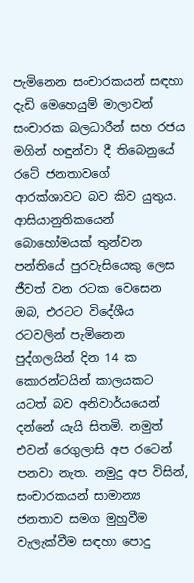පැමිනෙන සංචාරකයන් සඳහා දැඩි මෙහෙයුම් මාලාවන් සංචාරක බලධාරීන් සහ රජය මගින් හඳුන්වා දී තිබෙනුයේ රටේ ජනතාවගේ  ආරක්ශාවට බව කිව යුතුය. ආසියානුතිකයෙන් බොහෝමයක් තුන්වන පන්තියේ පුරවැසියෙකු ලෙස ජීවත් වන රටක වෙසෙන ඔබ, එරටට විදේශීය රටවලින් පැමිනෙන පුද්ගලයින් දින 14 ක කොරන්ටයින් කාලයකට යටත් බව අනිවාර්යයෙන් දන්නේ යැයි සිතමි. නමුත් එවන් රෙගුලාසි අප රටෙන් පනවා නැත. නමුදු අප විසින්, සංචාරකයන් සාමාන්‍ය ජනතාව සමග මුහුවීම වැලැක්වීම සඳහා පොදු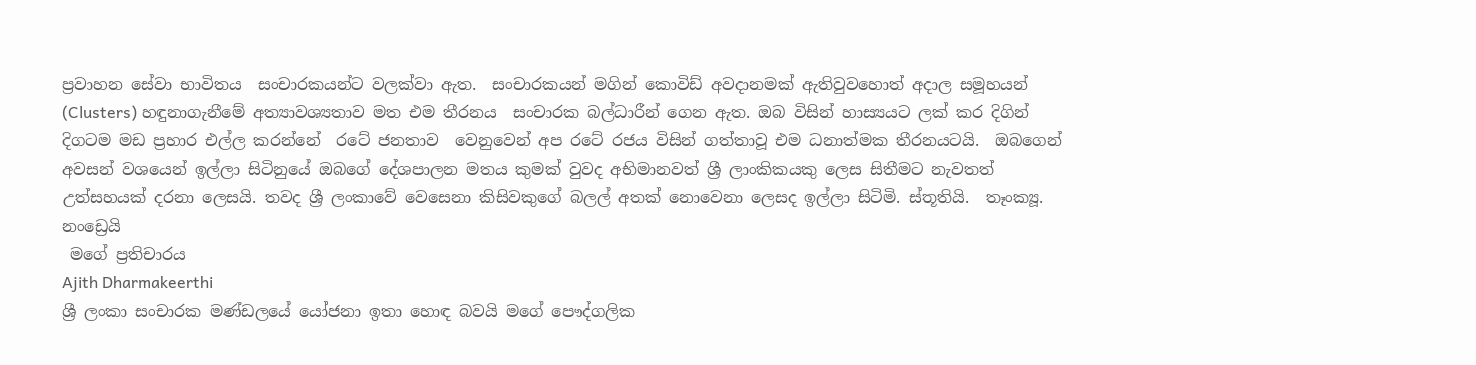ප්‍රවාහන සේවා භාවිතය  සංචාරකයන්ට වලක්වා ඇත.  සංචාරකයන් මගින් කොවිඩ් අවදානමක් ඇතිවුවහොත් අදාල සමූහයන්  (Clusters) හඳුනාගැනීමේ අත්‍යාවශ්‍යතාව මත එම තීරනය  සංචාරක බල්ධාරීන් ගෙන ඇත. ඔබ විසින් හාස්‍යයට ලක් කර දිගින් දිගටම මඩ ප්‍රහාර එල්ල කරන්නේ  රටේ ජනතාව  වෙනුවෙන් අප රටේ රජය විසින් ගත්තාවූ එම ධනාත්මක තීරනයටයි.  ඔබගෙන් අවසන් වශයෙන් ඉල්ලා සිටිනුයේ ඔබගේ දේශපාලන මතය කුමක් වුවද අභිමානවත් ශ්‍රී ලාංකිකයකු ලෙස සිතීමට නැවතත් උත්සහයක් දරනා ලෙසයි. තවද ශ්‍රී ලංකාවේ වෙසෙනා කිසිවකුගේ බලල් අතක් නොවෙනා ලෙසද ඉල්ලා සිටිමි. ස්තූතියි.  තෑංක්‍යූ. නංඩ්‍රෙයි
 මගේ ප්‍රතිචාරය
Ajith Dharmakeerthi
ශ්‍රී ලංකා සංචාරක මණ්ඩලයේ යෝජනා ඉතා හොඳ බවයි මගේ පෞද්ගලික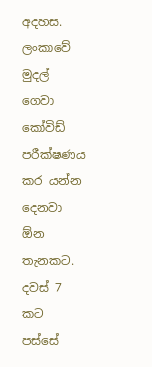අදහස. ලංකාවේ මුදල් ගෙවා කෝවිඩ් පරීක්ෂණය කර යන්න දෙනවා ඕන තැනකට. දවස් 7 කට පස්සේ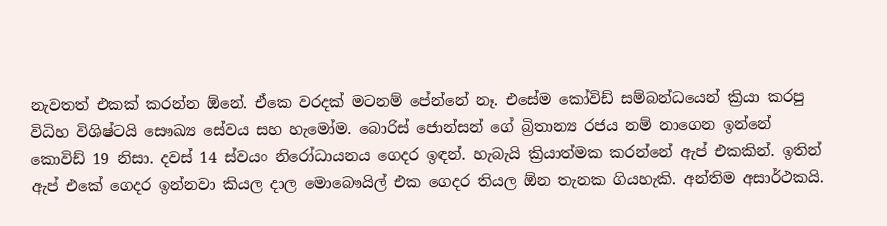නැවතත් එකක් කරන්න ඕනේ. ඒකෙ වරදක් මටනම් පේන්නේ නෑ. එසේම කෝවිඩ් සම්බන්ධයෙන් ක්‍රියා කරපු විධිහ විශිෂ්ටයි සෞඛ්‍ය සේවය සහ හැමෝම. බොරිස් ජොන්සන් ගේ බ්‍රිතාන්‍ය රජය නම් නාගෙන ඉන්නේ කොවිඩ් 19 නිසා. දවස් 14 ස්වයං නිරෝධායනය ගෙදර ඉඳන්. හැබැයි ක්‍රියාත්මක කරන්නේ ඇප් එකකින්. ඉතින් ඇප් එකේ ගෙදර ඉන්නවා කියල දාල මොබෞයිල් එක ගෙදර තියල ඕන තැනක ගියහැකි. අන්තිම අසාර්ථකයි.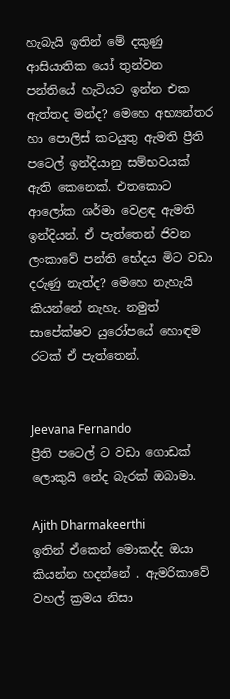හැබැයි ඉතින් මේ දකුණු ආසියාතික යෝ තුන්වන පන්තියේ හැටියට ඉන්න එක ඇත්තද මන්ද? මෙහෙ අභ්‍යන්තර හා පොලිස් කටයුතු ඇමති ප්‍රීති පටෙල් ඉන්දියානු සම්භවයක් ඇති කෙනෙක්. එතකොට ආලෝක ශර්මා වෙළඳ ඇමති ඉන්දියන්. ඒ පැත්තෙන් ජිවන ලංකාවේ පන්ති භේදය මිට වඩා දරුණු නැත්ද? මෙහෙ නැහැයි කියන්නේ නැහැ. නමුත් සාපේක්ෂව යුරෝපයේ හොඳම රටක් ඒ පැත්තෙන්.


Jeevana Fernando
ප්‍රීති පටෙල් ට වඩා ගොඩක් ලොකුයි නේද බැරක් ඔබාමා.

Ajith Dharmakeerthi
ඉතින් ඒකෙන් මොකද්ද ඔයා කියන්න හදන්නේ . ඇමරිකාවේ වහල් ක්‍රමය නිසා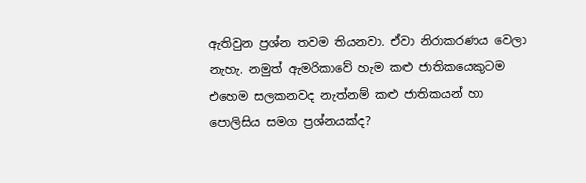ඇතිවුන ප්‍රශ්න තවම තියනවා. ඒවා නිරාකරණය වෙලා නැහැ. නමුත් ඇමරිකාවේ හැම කළු ජාතිකයෙකුටම එහෙම සලකනවද නැත්නම් කළු ජාතිකයන් හා පොලිසිය සමග ප්‍රශ්නයක්ද?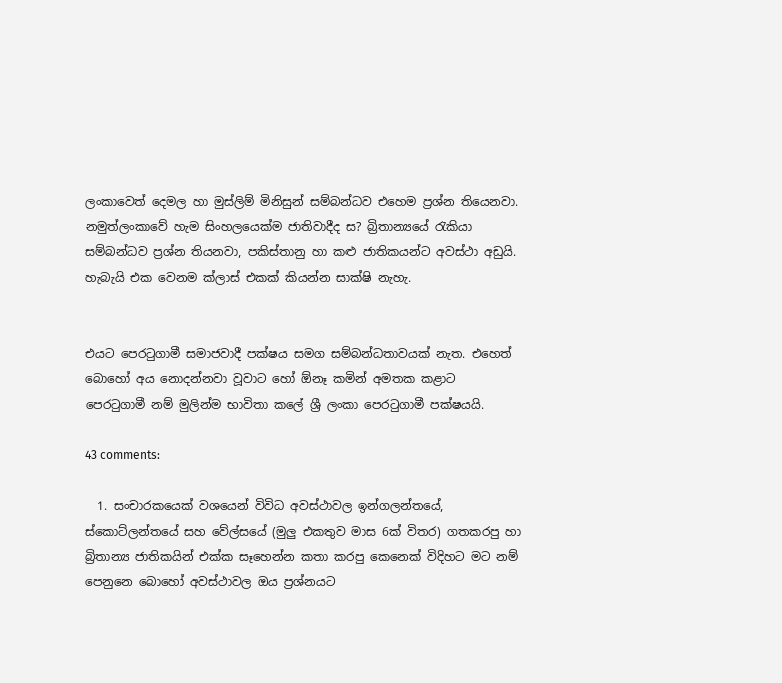ලංකාවෙත් දෙමල හා මුස්ලිම් මිනිසුන් සම්බන්ධව එහෙම ප්‍රශ්න තියෙනවා. නමුත්ලංකාවේ හැම සිංහලයෙක්ම ජාතිවාදීද ස? බ්‍රිතාන්‍යයේ රැකියා සම්බන්ධව ප්‍රශ්න තියනවා, පකිස්තානු හා කළු ජාතිකයන්ට අවස්ථා අඩුයි. හැබැයි එක වෙනම ක්ලාස් එකක් කියන්න සාක්ෂි නැහැ.


එයට පෙරටුගාමී සමාජවාදී පක්ෂය සමග සම්බන්ධතාවයක් නැත. එහෙත් බොහෝ අය නොදන්නවා වූවාට හෝ ඕනෑ කමින් අමතක කළාට  පෙරටුගාමී නම් මුලින්ම භාවිතා කලේ ශ්‍රී ලංකා පෙරටුගාමී පක්ෂයයි.

43 comments:

  1. සංචාරකයෙක් වශයෙන් විවිධ අවස්ථාවල ඉන්ගලන්තයේ, ස්කොට්ලන්තයේ සහ වේල්සයේ (මුලු එකතුව මාස 6ක් විතර) ගතකරපු හා බ්‍රිතාන්‍ය ජාතිකයින් එක්ක සෑහෙන්න කතා කරපු කෙනෙක් විදිහට මට නම් පෙනුනෙ බොහෝ අවස්ථාවල ඔය ප්‍රශ්නයට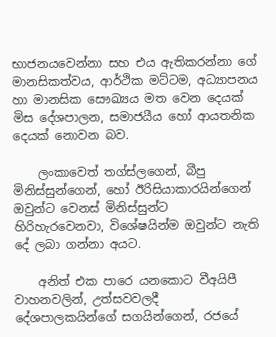භාජනයවෙන්නා සහ එය ඇතිකරන්නා ගේ මානසිකත්වය, ආර්ථික මට්ටම, අධ්‍යාපනය හා මානසික සෞඛ්‍යය මත වෙන දෙයක් මිස දේශපාලන, සමාජයීය හෝ ආයතනික දෙයක් නොවන බව.

    ලංකාවෙත් තග්ස්ලගෙන්, බීපු මිනිස්සුන්ගෙන්, හෝ ඊරිසියාකාරයින්ගෙන් ඔවුන්ට වෙනස් මිනිස්සුන්ට හිරිහැරවෙනවා, විශේෂයින්ම ඔවුන්ට නැති දේ ලබා ගන්නා අයට.

    අනිත් එක පාරෙ යනකොට වීඅයිපී වාහනවලින්, උත්සවවලදී දේශපාලකයින්ගේ සගයින්ගෙන්, රජයේ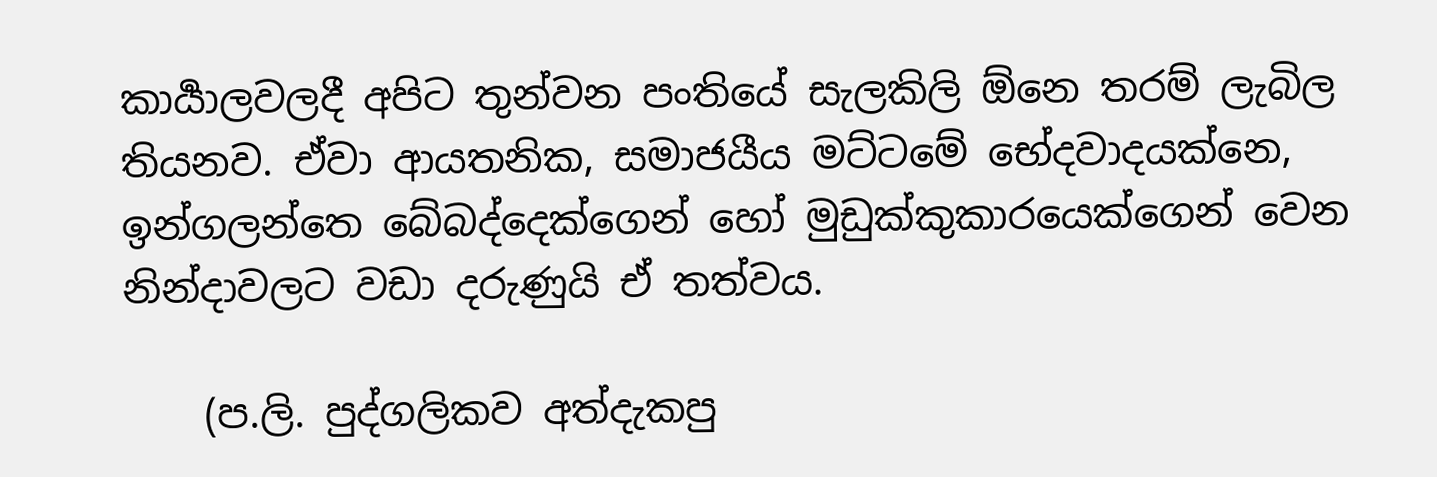කාර්‍යාලවලදී අපිට තුන්වන පංතියේ සැලකිලි ඕනෙ තරම් ලැබිල තියනව. ඒවා ආයතනික, සමාජයීය මට්ටමේ භේදවාදයක්නෙ, ඉන්ගලන්තෙ බේබද්දෙක්ගෙන් හෝ මුඩුක්කුකාරයෙක්ගෙන් වෙන නින්දාවලට වඩා දරුණුයි ඒ තත්වය.

    (ප.ලි. පුද්ගලිකව අත්දැකපු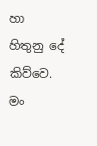හා හිතුනු දේ කිව්වෙ. මං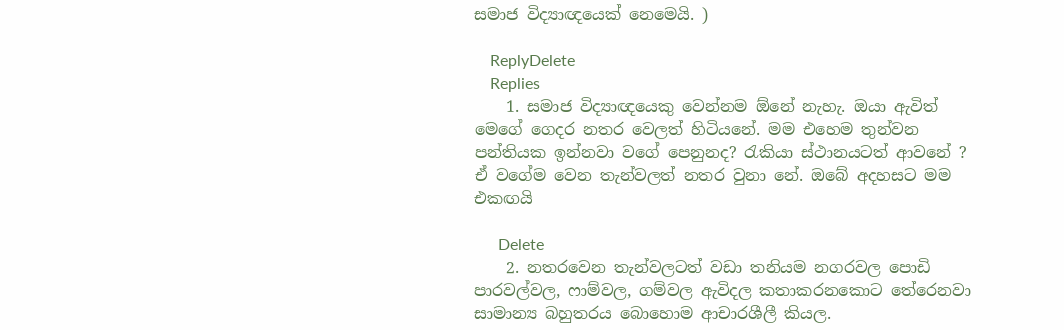සමාජ විද්‍යාඥයෙක් නෙමෙයි. )

    ReplyDelete
    Replies
    1. සමාජ විද්‍යාඥයෙකු වෙන්නම ඕනේ නැහැ. ඔයා ඇවිත් මෙගේ ගෙදර නතර වෙලත් හිටියනේ. මම එහෙම තුන්වන පන්තියක ඉන්නවා වගේ පෙනුනද? රැකියා ස්ථානයටත් ආවනේ ? ඒ වගේම වෙන තැන්වලත් නතර වුනා නේ. ඔබේ අදහසට මම එකඟයි

      Delete
    2. නතරවෙන තැන්වලටත් වඩා තනියම නගරවල පොඩි පාරවල්වල, ෆාම්වල, ගම්වල ඇවිදල කතාකරනකොට තේරෙනවා සාමාන්‍ය බහුතරය බොහොම ආචාරශීලී කියල.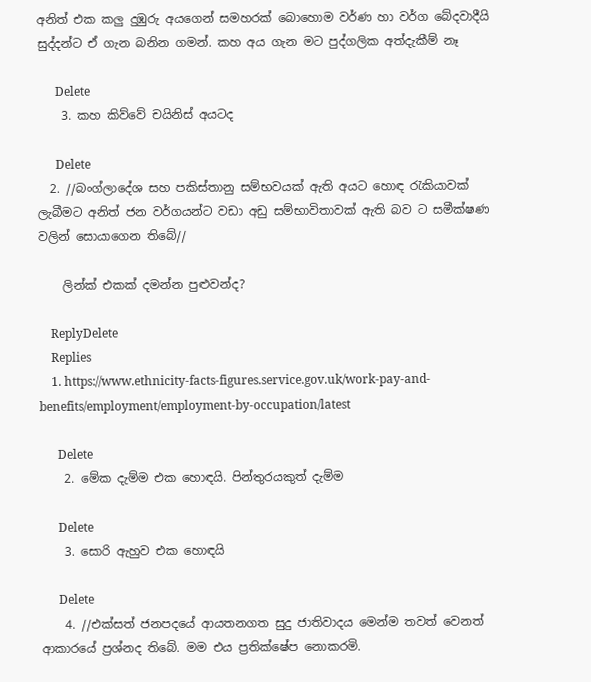අනිත් එක කලු දුඹුරු අයගෙන් සමහරක් බොහොම වර්ණ හා වර්ග බේදවාදීයි සුද්දන්ට ඒ ගැන බනින ගමන්. කහ අය ගැන මට පුද්ගලික අත්දැකීම් නෑ

      Delete
    3. කහ කිව්වේ චයිනිස් අයටද

      Delete
  2. //බංග්ලාදේශ සහ පකිස්තානු සම්භවයක් ඇති අයට හොඳ රැකියාවක් ලැබීමට අනිත් ජන වර්ගයන්ට වඩා අඩු සම්භාවිතාවක් ඇති බව ට සමීක්ෂණ වලින් සොයාගෙන තිබේ//

    ලින්ක් එකක් දමන්න පුළුවන්ද?

    ReplyDelete
    Replies
    1. https://www.ethnicity-facts-figures.service.gov.uk/work-pay-and-benefits/employment/employment-by-occupation/latest

      Delete
    2. මේක දැම්ම එක හොඳයි. පින්තුරයකුත් දැම්ම

      Delete
    3. සොරි ඇහුව එක හොඳයි

      Delete
    4. //එක්සත් ජනපදයේ ආයතනගත සුදු ජාතිවාදය මෙන්ම තවත් වෙනත් ආකාරයේ ප්‍රශ්නද තිබේ. මම එය ප්‍රතික්ෂේප නොකරමි.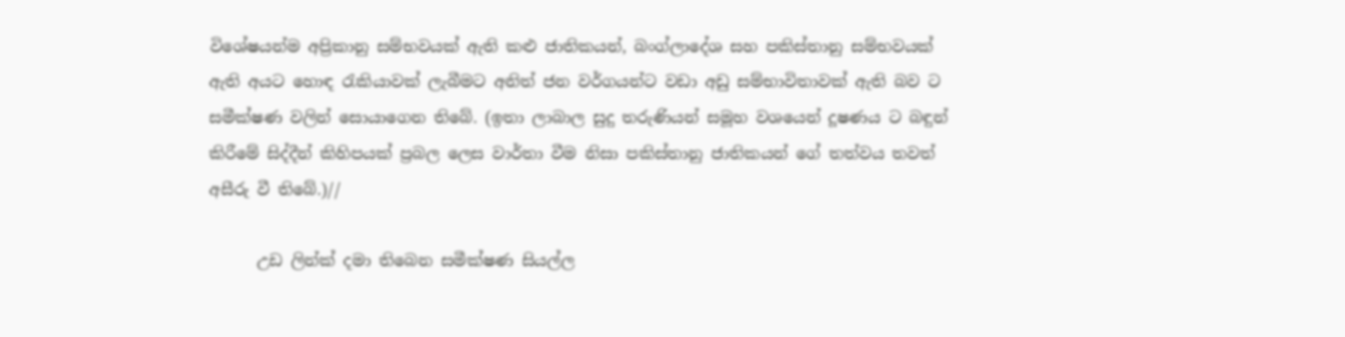විශේෂයන්ම අප්‍රිකානු සම්භවයක් ඇති කළු ජාතිකයන්, බංග්ලාදේශ සහ පකිස්තානු සම්භවයක් ඇති අයට හොඳ රැකියාවක් ලැබීමට අනිත් ජන වර්ගයන්ට වඩා අඩු සම්භාවිතාවක් ඇති බව ට සමීක්ෂණ වලින් සොයාගෙන තිබේ. (ඉතා ලාබාල සුදු තරුණියන් සමූහ වශයෙන් දූෂණය ට බඳුන් කිරීමේ සිද්දීන් කිහිපයක් ප්‍රබල ලෙස වාර්තා වීම නිසා පකිස්තානු ජාතිකයන් ගේ තත්වය තවත් අසීරු වී තිබේ.)//

      උඩ ලින්ක් දමා තිබෙන සමීක්ෂණ සියල්ල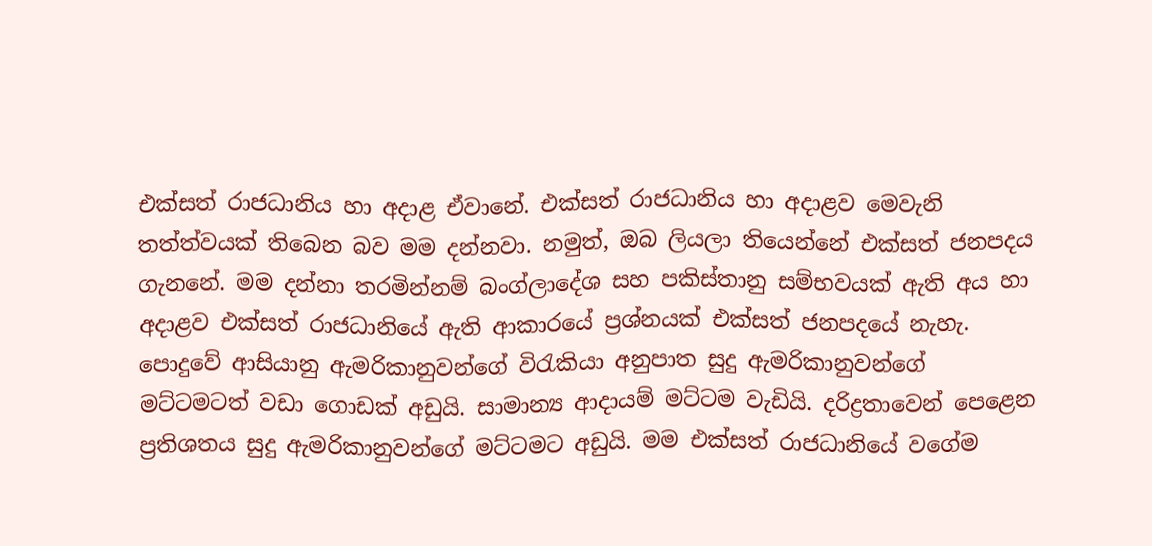එක්සත් රාජධානිය හා අදාළ ඒවානේ. එක්සත් රාජධානිය හා අදාළව මෙවැනි තත්ත්වයක් තිබෙන බව මම දන්නවා. නමුත්, ඔබ ලියලා තියෙන්නේ එක්සත් ජනපදය ගැනනේ. මම දන්නා තරමින්නම් බංග්ලාදේශ සහ පකිස්තානු සම්භවයක් ඇති අය හා අදාළව එක්සත් රාජධානියේ ඇති ආකාරයේ ප්‍රශ්නයක් එක්සත් ජනපදයේ නැහැ. පොදුවේ ආසියානු ඇමරිකානුවන්ගේ විරැකියා අනුපාත සුදු ඇමරිකානුවන්ගේ මට්ටමටත් වඩා ගොඩක් අඩුයි. සාමාන්‍ය ආදායම් මට්ටම වැඩියි. දරිද්‍රතාවෙන් පෙළෙන ප්‍රතිශතය සුදු ඇමරිකානුවන්ගේ මට්ටමට අඩුයි. මම එක්සත් රාජධානියේ වගේම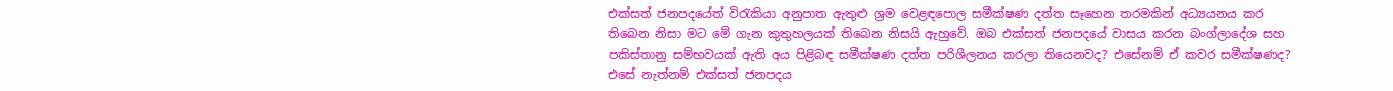එක්සත් ජනපදයේත් විරැකියා අනුපාත ඇතුළු ශ්‍රම වෙළඳපොල සමීක්ෂණ දත්ත සෑහෙන තරමකින් අධ්‍යයනය කර තිබෙන නිසා මට මේ ගැන කුතුහලයක් තිබෙන නිසයි ඇහුවේ. ඔබ එක්සත් ජනපදයේ වාසය කරන බංග්ලාදේශ සහ පකිස්තානු සම්භවයක් ඇති අය පිළිබඳ සමීක්ෂණ දත්ත පරිශීලනය කරලා තියෙනවද? එසේනම් ඒ කවර සමීක්ෂණද? එසේ නැත්නම් එක්සත් ජනපදය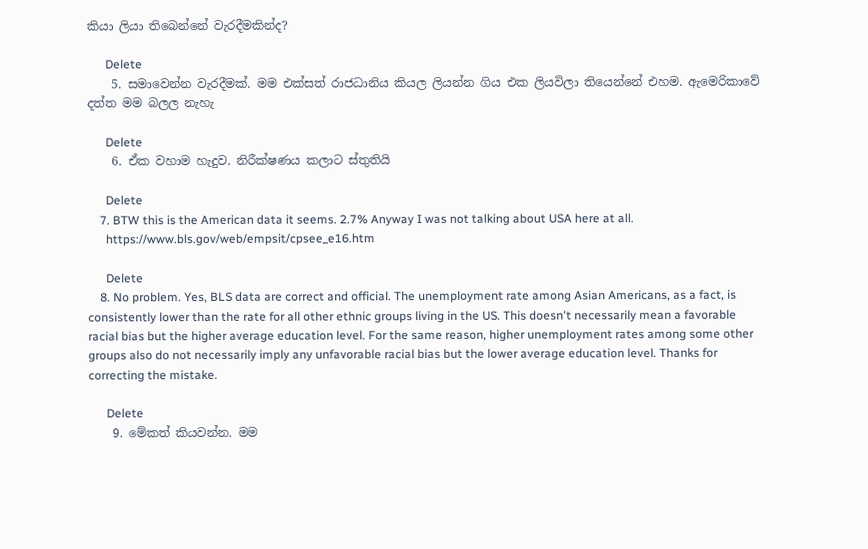කියා ලියා තිබෙන්නේ වැරදීමකින්ද?

      Delete
    5. සමාවෙන්න වැරදීමක්. මම එක්සත් රාජධානිය කියල ලියන්න ගිය එක ලියවිලා තියෙන්නේ එහම. ඇමෙරිකාවේ දත්ත මම බලල නැහැ

      Delete
    6. ඒක වහාම හැදුව. නිරීක්ෂණය කලාට ස්තුතියි

      Delete
    7. BTW this is the American data it seems. 2.7% Anyway I was not talking about USA here at all.
      https://www.bls.gov/web/empsit/cpsee_e16.htm

      Delete
    8. No problem. Yes, BLS data are correct and official. The unemployment rate among Asian Americans, as a fact, is consistently lower than the rate for all other ethnic groups living in the US. This doesn't necessarily mean a favorable racial bias but the higher average education level. For the same reason, higher unemployment rates among some other groups also do not necessarily imply any unfavorable racial bias but the lower average education level. Thanks for correcting the mistake.

      Delete
    9. මේකත් කියවන්න. මම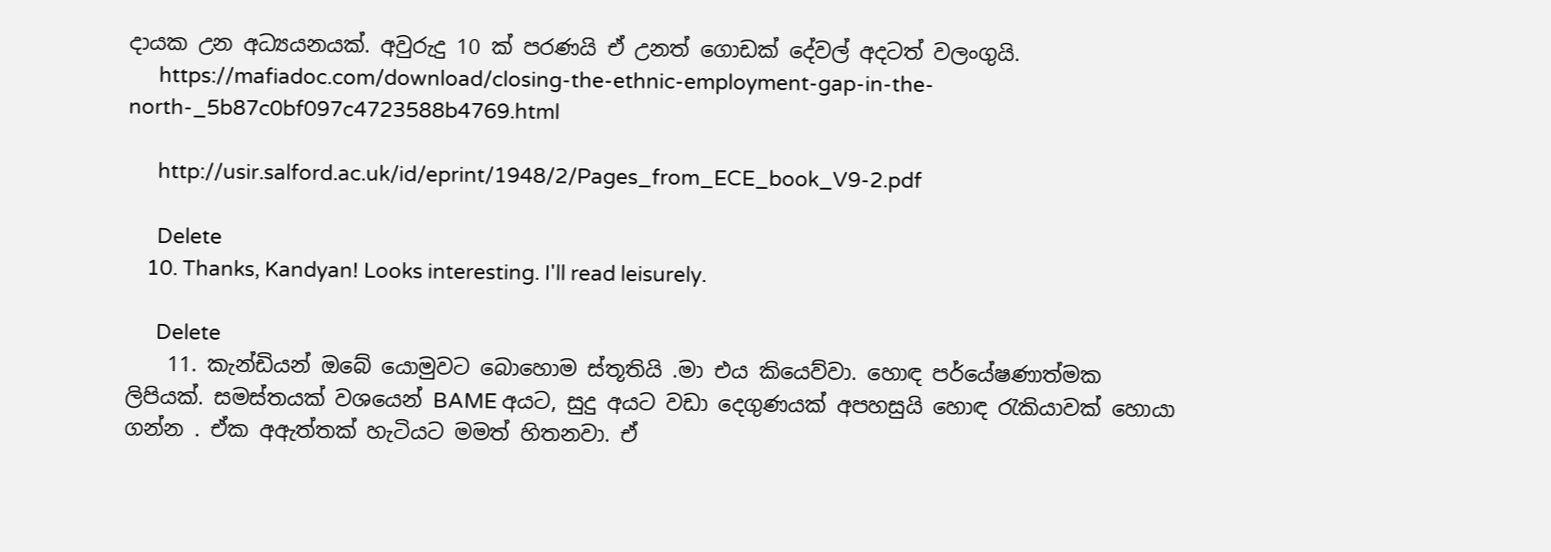දායක උන අධ්‍යයනයක්. අවුරුදු 10 ක් පරණයි ඒ උනත් ගොඩක් දේවල් අදටත් වලංගුයි.
      https://mafiadoc.com/download/closing-the-ethnic-employment-gap-in-the-north-_5b87c0bf097c4723588b4769.html

      http://usir.salford.ac.uk/id/eprint/1948/2/Pages_from_ECE_book_V9-2.pdf

      Delete
    10. Thanks, Kandyan! Looks interesting. I'll read leisurely.

      Delete
    11. කැන්ඩියන් ඔබේ යොමුවට බොහොම ස්තූතියි .මා එය කියෙව්වා. හොඳ පර්යේෂණාත්මක ලිපියක්. සමස්තයක් වශයෙන් BAME අයට, සුදු අයට වඩා දෙගුණයක් අපහසුයි හොඳ රැකියාවක් හොයා ගන්න . ඒක අඇත්තක් හැටියට මමත් හිතනවා. ඒ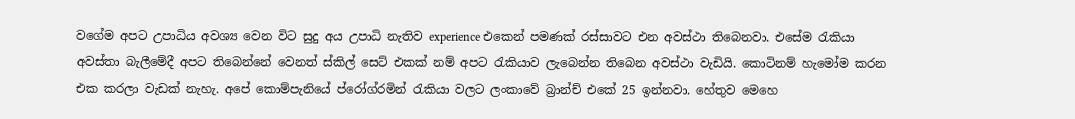වගේම අපට උපාධිය අවශ්‍ය වෙන විට සුදු අය උපාධි නැතිව experience එකෙන් පමණක් රස්සාවට එන අවස්ථා තිබෙනවා. එසේම රැකියා අවස්තා බැලීමේදී අපට තිබෙන්නේ වෙනත් ස්කිල් සෙට් එකක් නම් අපට රැකියාව ලැබෙන්න තිබෙන අවස්ථා වැඩියි. කොටිනම් හැමෝම කරන එක කරලා වැඩක් නැහැ. අපේ කොම්පැනියේ ප්රෝග්රමින් රැකියා වලට ලංකාවේ බ්‍රාන්ච් එකේ 25 ඉන්නවා. හේතුව මෙහෙ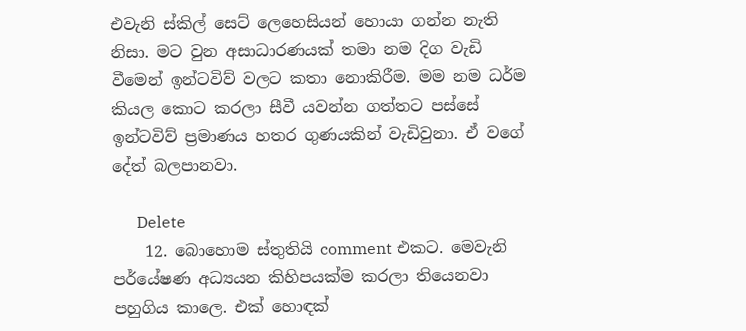එවැනි ස්කිල් සෙට් ලෙහෙසියන් හොයා ගන්න නැති නිසා. මට වුන අසාධාරණයක් තමා නම දිග වැඩි වීමෙන් ඉන්ටවිව් වලට කතා නොකිරීම. මම නම ධර්ම කියල කොට කරලා සීවී යවන්න ගත්තට පස්සේ ඉන්ටවිව් ප්‍රමාණය හතර ගුණයකින් වැඩිවුනා. ඒ වගේ දේත් බලපානවා.

      Delete
    12. බොහොම ස්තුතියි comment එකට. මෙවැනි පර්යේෂණ අධ්‍යයන කිහිපයක්ම කරලා තියෙනවා පහුගිය කාලෙ. එක් හොඳක්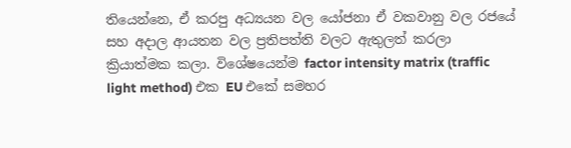තියෙන්නෙ, ඒ කරපු අධ්‍යයන වල යෝජනා ඒ වකවානු වල රජයේ සහ අදාල ආයතන වල ප්‍රතිපත්ති වලට ඇතුලත් කරලා ක්‍රියාත්මක කලා. විශේෂයෙන්ම factor intensity matrix (traffic light method) එක EU එකේ සමහර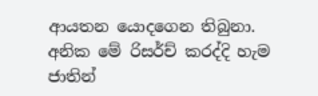ආයතන යොදගෙන තිබුනා. අනික මේ රිසර්ච් කරද්දි හැම ජාතින්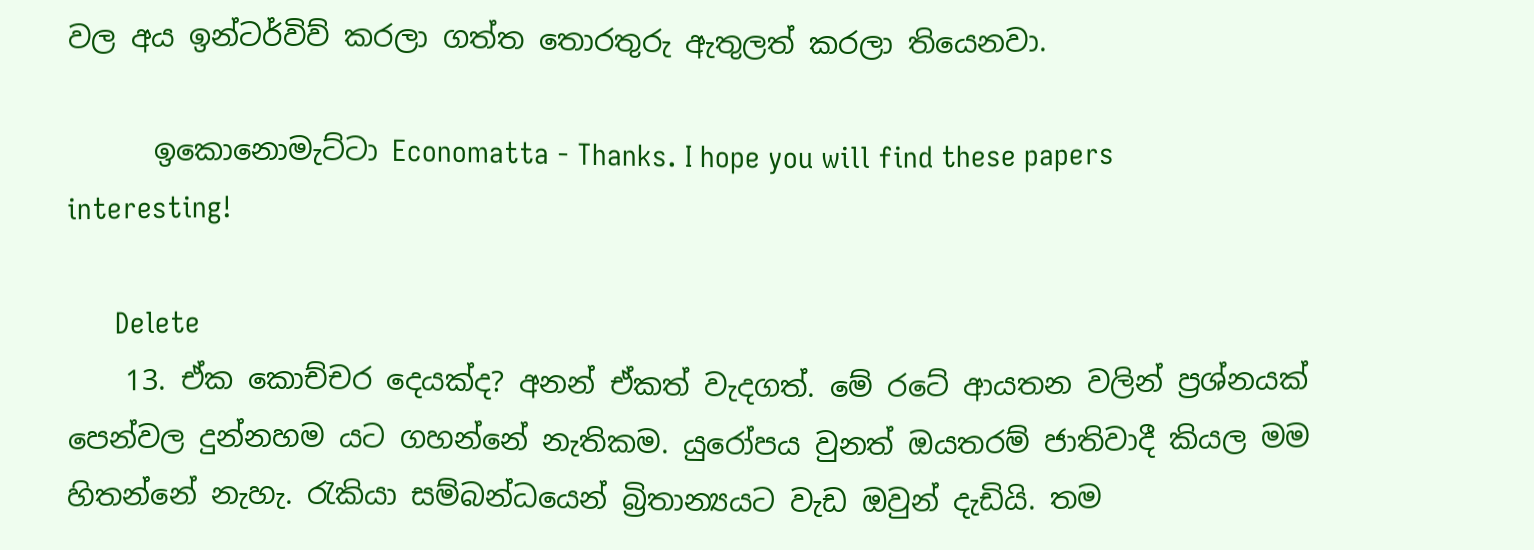වල අය ඉන්ටර්විව් කරලා ගත්ත තොරතුරු ඇතුලත් කරලා තියෙනවා.

      ඉකොනොමැට්ටා Economatta - Thanks. I hope you will find these papers interesting!

      Delete
    13. ඒක කොච්චර දෙයක්ද? අනන් ඒකත් වැදගත්. මේ රටේ ආයතන වලින් ප්‍රශ්නයක් පෙන්වල දුන්නහම යට ගහන්නේ නැතිකම. යුරෝපය වුනත් ඔයතරම් ජාතිවාදී කියල මම හිතන්නේ නැහැ. රැකියා සම්බන්ධයෙන් බ්‍රිතාන්‍යයට වැඩ ඔවුන් දැඩියි. තම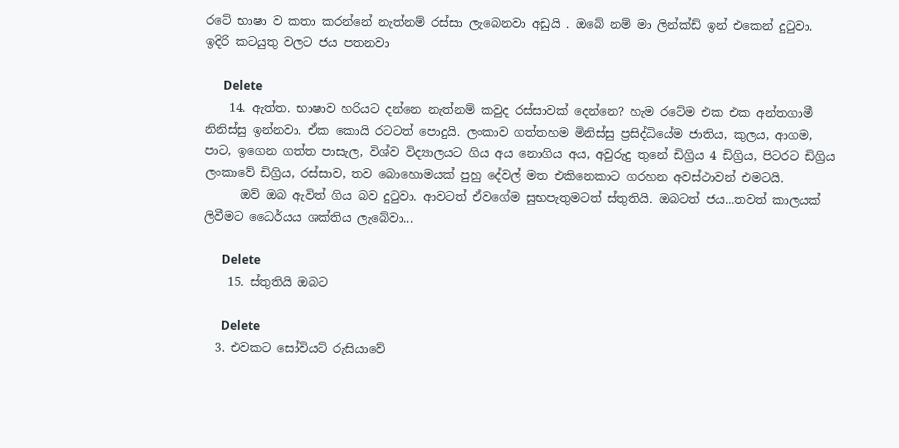රටේ භාෂා ව කතා කරන්නේ නැත්නම් රස්සා ලැබෙනවා අඩුයි . ඔබේ නම් මා ලින්ක්ඩ් ඉන් එකෙන් දුටුවා. ඉදිරි කටයුතු වලට ජය පතනවා

      Delete
    14. ඇත්ත. භාෂාව හරියට දන්නෙ නැත්නම් කවුද රස්සාවක් දෙන්නෙ? හැම රටේම එක එක අන්තගාමී නිනිස්සු ඉන්නවා. ඒක කොයි රටටත් පොදුයි. ලංකාව ගත්තහම මිනිස්සු ප්‍රසිද්ධියේම ජාතිය, කුලය, ආගම, පාට, ඉගෙන ගත්ත පාසැල, විශ්ව විද්‍යාලයට ගිය අය නොගිය අය, අවුරුදු තුනේ ඩිග්‍රිය 4 ඩිග්‍රිය, පිටරට ඩිග්‍රිය ලංකාවේ ඩිග්‍රිය, රස්සාව, තව බොහොමයක් පුහු දේවල් මත එකිනෙකාට ගරහන අවස්ථාවන් එමටයි.
      ඔව් ඔබ ඇවිත් ගිය බව දුටුවා. ආවටත් ඒවගේම සුභපැතුමටත් ස්තුතියි. ඔබටත් ජය...තවත් කාලයක් ලිවීමට ධෛර්යය ශක්තිය ලැබේවා...

      Delete
    15. ස්තුතියි ඔබට

      Delete
  3. එවකට සෝවියට් රුසියාවේ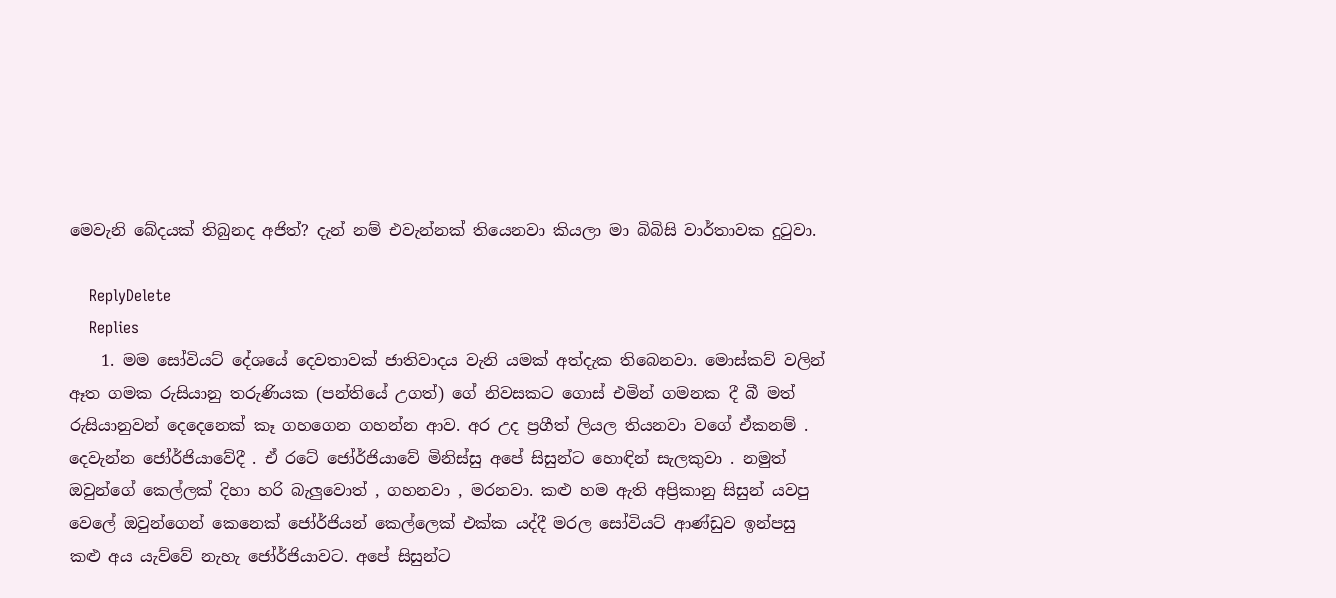මෙවැනි බේදයක් තිබුනද අජිත්? දැන් නම් එවැන්නක් තියෙනවා කියලා මා බිබිසි වාර්තාවක දුටුවා.

    ReplyDelete
    Replies
    1. මම සෝවියට් දේශයේ දෙවතාවක් ජාතිවාදය වැනි යමක් අත්දැක තිබෙනවා. මොස්කව් වලින් ඈත ගමක රුසියානු තරුණියක (පන්තියේ උගත්) ගේ නිවසකට ගොස් එමින් ගමනක දී බී මත් රුසියානුවන් දෙදෙනෙක් කෑ ගහගෙන ගහන්න ආව. අර උද ප්‍රගීත් ලියල තියනවා වගේ ඒකනම් . දෙවැන්න ජෝර්ජියාවේදී . ඒ රටේ ජෝර්ජියාවේ මිනිස්සු අපේ සිසුන්ට හොඳින් සැලකුවා . නමුත් ඔවුන්ගේ කෙල්ලක් දිහා හරි බැලුවොත් , ගහනවා , මරනවා. කළු හම ඇති අප්‍රිකානු සිසුන් යවපු වෙලේ ඔවුන්ගෙන් කෙනෙක් ජෝර්ජියන් කෙල්ලෙක් එක්ක යද්දී මරල සෝවියට් ආණ්ඩුව ඉන්පසු කළු අය යැව්වේ නැහැ ජෝර්ජියාවට. අපේ සිසුන්ට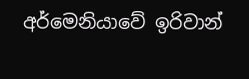අර්මෙනියාවේ ඉරිවාන්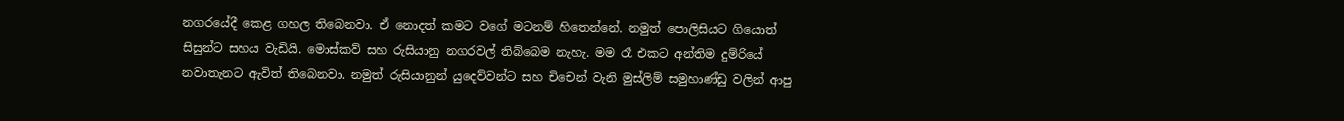නගරයේදී කෙළ ගහල තිබෙනවා. ඒ නොදත් කමට වගේ මටනම් හිතෙන්නේ. නමුත් පොලිසියට ගියොත් සිසුන්ට සහය වැඩියි. මොස්කව් සහ රුසියානු නගරවල් තිබ්බෙම නැහැ. මම රෑ එකට අන්තිම දුම්රියේ නවාතැනට ඇවිත් තිබෙනවා. නමුත් රුසියානුන් යුදෙව්වන්ට සහ චිචෙන් වැනි මුස්ලිම් සමුහාණ්ඩු වලින් ආපු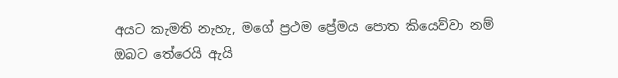අයට කැමති නැහැ, මගේ ප්‍රථම ප්‍රේමය පොත කියෙව්වා නම් ඔබට තේරෙයි ඇයි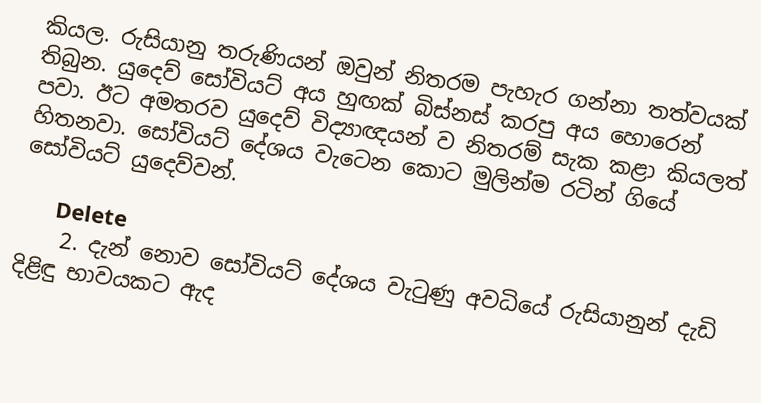කියල. රුසියානු තරුණියන් ඔවුන් නිතරම පැහැර ගන්නා තත්වයක් තිබුන. යුදෙව් සෝවියට් අය හුඟක් බිස්නස් කරපු අය හොරෙන් පවා. ඊට අමතරව යුදෙව් විද්‍යාඥයන් ව නිතරම් සැක කළා කියලත් හිතනවා. සෝවියට් දේශය වැටෙන කොට මුලින්ම රටින් ගියේ සෝවියට් යුදෙව්වන්.

      Delete
    2. දැන් නොව සෝවියට් දේශය වැටුණු අවධියේ රුසියානුන් දැඩි දිළිඳු භාවයකට ඇද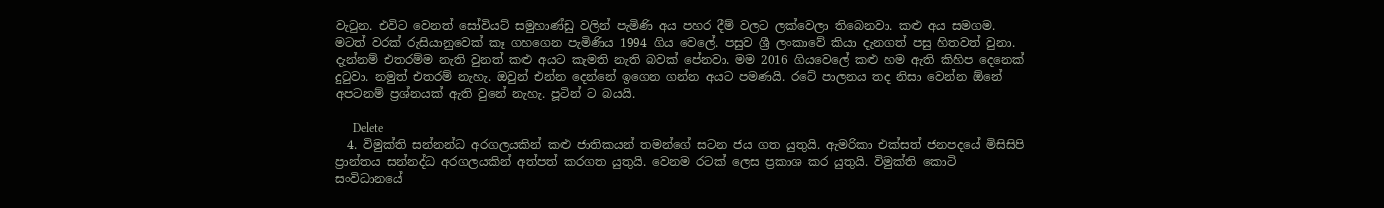වැටුන. එවිට වෙනත් සෝවියට් සමුහාණ්ඩු වලින් පැමිණි අය පහර දීම් වලට ලක්වෙලා තිබෙනවා. කළු අය සමගම. මටත් වරක් රුසියානුවෙක් කෑ ගහගෙන පැමිණිය 1994 ගිය වෙලේ. පසුව ශ්‍රී ලංකාවේ කියා දැනගත් පසු හිතවත් වුනා. දැන්නම් එතරම්ම නැති වුනත් කළු අයට කැමති නැති බවක් පේනවා. මම 2016 ගියවෙලේ කළු හම ඇති කිහිප දෙනෙක් දුටුවා. නමුත් එතරම් නැහැ. ඔවුන් එන්න දෙන්නේ ඉගෙන ගන්න අයට පමණයි. රටේ පාලනය තද නිසා වෙන්න ඕනේ අපටනම් ප්‍රශ්නයක් ඇති වුනේ නැහැ. පූටින් ට බයයි.

      Delete
  4. විමුක්ති සන්නන්ධ අරගලයකින් කළු ජාතිකයන් තමන්ගේ සටන ජය ගත යුතුයි. ඇමරිකා එක්සත් ජනපදයේ මිසිසිපි ප්‍රාන්තය සන්නද්ධ අරගලයකින් අත්පත් කරගත යුතුයි. වෙනම රටක් ලෙස ප්‍රකාශ කර යුතුයි. විමුක්ති කොටි සංවිධානයේ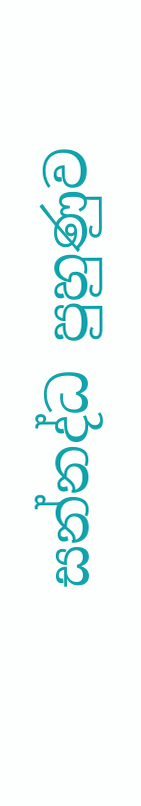සන්නද්ධ පුහුණුව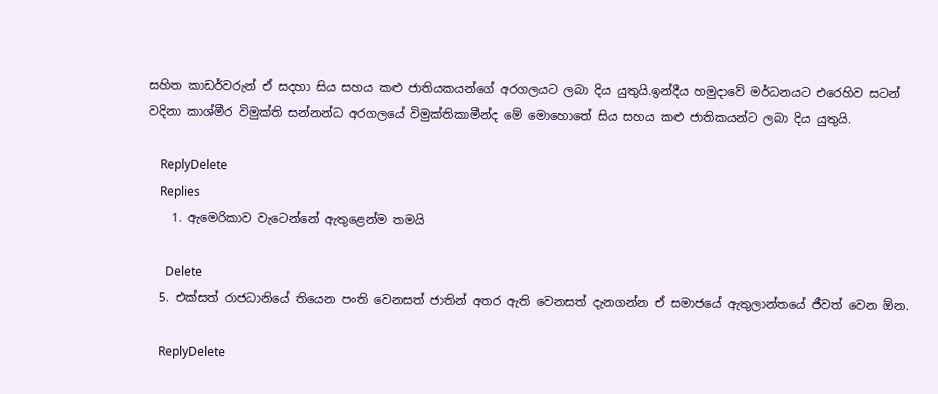සහිත කාඩර්වරුන් ඒ සදහා සිය සහය කළු ජාතියකයන්ගේ අරගලයට ලබා දිය යුතුයි.ඉන්දීය හමුදාවේ මර්ධනයට එරෙහිව සටන් වදිනා කාශ්මීර විමුක්ති සන්නන්ධ අරගලයේ විමුක්තිකාමීන්ද මේ මොහොතේ සිය සහය කළු ජාතිකයන්ට ලබා දිය යුතුයි.

    ReplyDelete
    Replies
    1. ඇමෙරිකාව වැටෙන්නේ ඇතුළෙන්ම තමයි

      Delete
  5. එක්සත් රාජධානියේ තියෙන පංති වෙනසත් ජාතින් අතර ඇති වෙනසත් දැනගන්න ඒ සමාජයේ ඇතුලාන්තයේ ජීවත් වෙන ඕන.

    ReplyDelete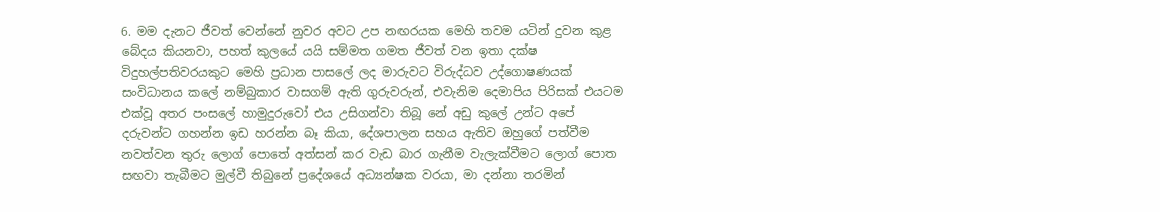6. මම දැනට ජීවත් වෙන්නේ නුවර අවට උප නඟරයක මෙහි තවම යටින් දුවන කුළ බේදය කියනවා, පහත් කුලයේ යයි සම්මත ගමත ජීවත් වන ඉතා දක්ෂ විදුහල්පතිවරයකුට මෙහි ප්‍රධාන පාසලේ ලද මාරුවට විරුද්ධව උද්ගොෂණයක් සංවිධානය කලේ නම්බුකාර වාසගම් ඇති ගුරුවරුන්, එවැනිම දෙමාපිය පිරිසක් එයටම එක්වූ අතර පංසලේ හාමුදුරුවෝ එය උසිගන්වා තිබූ නේ අඩු කුලේ උන්ට අපේ දරුවන්ට ගහන්න ඉඩ හරන්න බෑ කියා, දේශපාලන සහය ඇතිව ඔහුගේ පත්වීම නවත්වන තුරු ලොග් පොතේ අත්සන් කර වැඩ බාර ගැනීම වැලැක්වීමට ලොග් පොත සඟවා තැබීමට මුල්වී තිබුනේ ප්‍රදේශයේ අධ්‍යන්ෂක වරයා, මා දන්නා තරමින්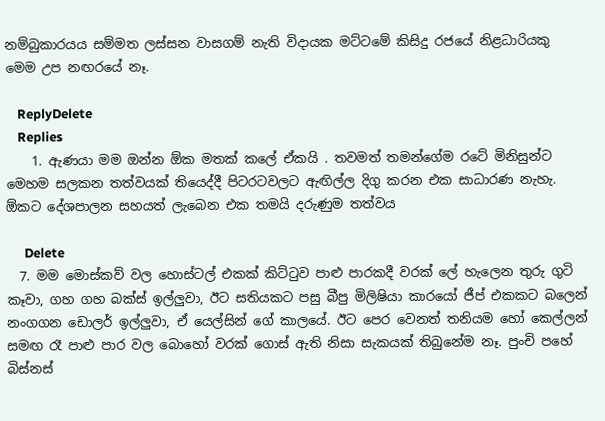නම්බුකාරයය සම්මත ලස්සන වාසගම් නැති විදායක මට්ටමේ කිසිදු රජයේ නිළධාරියකු මෙම උප නඟරයේ නෑ.

    ReplyDelete
    Replies
    1. ඇණයා මම ඔන්න ඕක මතක් කලේ ඒකයි . තවමත් තමන්ගේම රටේ මිනිසුන්ට මෙහම සලකන තත්වයක් තියෙද්දී පිටරටවලට ඇඟිල්ල දිගු කරන එක සාධාරණ නැහැ. ඕකට දේශපාලන සහයත් ලැබෙන එක තමයි දරුණුම තත්වය

      Delete
  7. මම මොස්කව් වල හොස්ටල් එකක් කිට්ටුව පාළු පාරකදී වරක් ලේ හැලෙන තුරු ගුටි කෑවා, ගහ ගහ බක්ස් ඉල්ලුවා, ඊට සතියකට පසු බීපු මිලිෂියා කාරයෝ ජීප් එකකට බලෙන් නංගගන ඩොලර් ඉල්ලුවා, ඒ යෙල්සින් ගේ කාලයේ. ඊට පෙර වෙනත් තනියම හෝ කෙල්ලන් සමඟ රෑ පාළු පාර වල බොහෝ වරක් ගොස් ඇති නිසා සැකයක් තිබුනේම නෑ. පුංචි පහේ බිස්නස්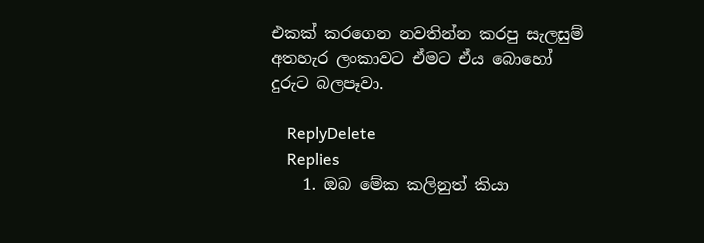එකක් කරගෙන නවතින්න කරපු සැලසුම් අතහැර ලංකාවට ඒමට ඒය බොහෝ දුරුට බලපෑවා.

    ReplyDelete
    Replies
    1. ඔබ මේක කලිනුත් කියා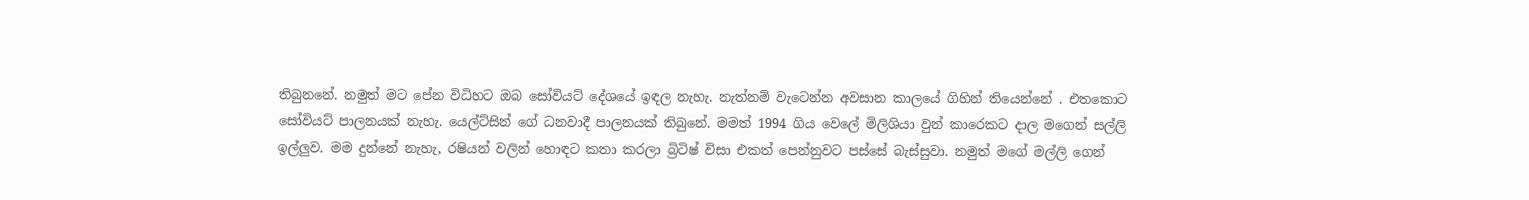තිබුනනේ. නමුත් මට පේන විධිහට ඔබ සෝවියට් දේශයේ ඉඳල නැහැ. නැත්නම් වැටෙන්න අවසාන කාලයේ ගිහින් තියෙන්නේ . එතකොට සෝවියට් පාලනයක් නැහැ. යෙල්ට්සින් ගේ ධනවාදී පාලනයක් තිබුනේ. මමත් 1994 ගිය වෙලේ මිලිශියා වුන් කාරෙකට දාල මගෙන් සල්ලි ඉල්ලුව. මම දුන්නේ නැහැ, රෂියන් වලින් හොඳට කතා කරලා බ්‍රිටිෂ් විසා එකත් පෙන්නුවට පස්සේ බැස්සුවා. නමුත් මගේ මල්ලි ගෙන්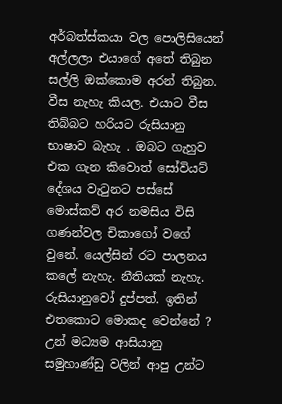අර්බත්ස්කයා වල පොලිසියෙන් අල්ලලා එයාගේ අතේ තිබුන සල්ලි ඔක්කොම අරන් තිබුන. වීස නැහැ කියල. එයාට වීස තිබ්බට හරියට රුසියානු භාෂාව බැහැ . ඔබට ගැහුව එක ගැන කිවොත් සෝවියට් දේශය වැටුනට පස්සේ මොස්කව් අර නමසිය විසි ගණන්වල චිකාගෝ වගේ වුනේ. යෙල්සින් රට පාලනය කලේ නැහැ. නීතියක් නැහැ. රුසියානුවෝ දුප්පත්. ඉතින් එතකොට මොකද වෙන්නේ ? උන් මධ්‍යම ආසියානු සමුහාණ්ඩු වලින් ආපු උන්ට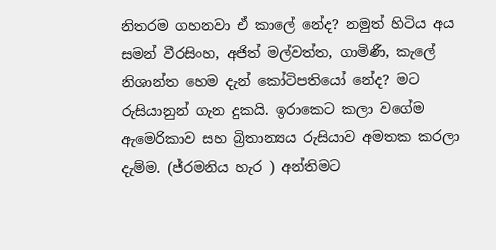නිතරම ගහනවා ඒ කාලේ නේද? නමුත් හිටිය අය සමන් වීරසිංහ, අජිත් මල්වත්ත, ගාමිණී, කැලේ නිශාන්ත හෙම දැන් කෝටිපතියෝ නේද? මට රුසියානුන් ගැන දුකයි. ඉරාකෙට කලා වගේම ඇමෙරිකාව සහ බ්‍රිතාන්‍යය රුසියාව අමතක කරලා දැම්ම. (ජ්රමනිය හැර ) අන්තිමට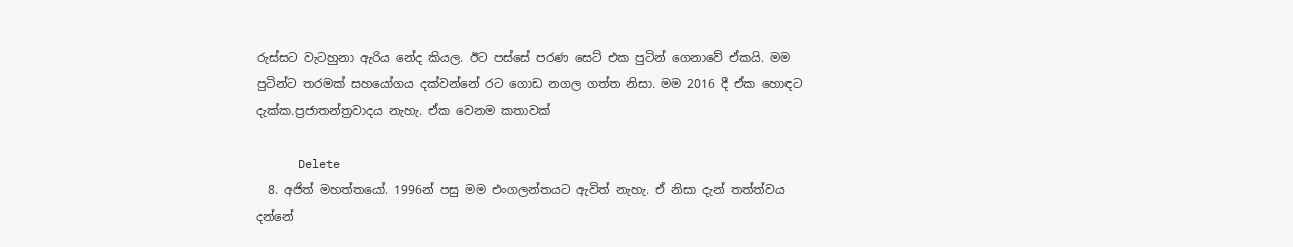රුස්සට වැටහුනා ඇරිය නේද කියල. ඊට පස්සේ පරණ සෙට් එක පුටින් ගෙනාවේ ඒකයි. මම පුටින්ට තරමක් සහයෝගය දක්වන්නේ රට ගොඩ නගල ගත්ත නිසා. මම 2016 දී ඒක හොඳට දැක්ක.ප්‍රජාතන්ත්‍රවාදය නැහැ. ඒක වෙනම කතාවක්

      Delete
  8. අජිත් මහත්තයෝ. 1996න් පසු මම එංගලන්තයට ඇවිත් නැහැ. ඒ නිසා දැන් තත්ත්වය දන්නේ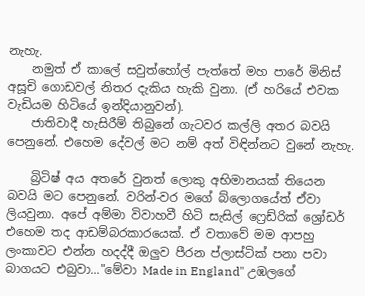නැහැ.
    නමුත් ඒ කාලේ සවුත්හෝල් පැත්තේ මහ පාරේ මිනිස් අසූචි ගොඩවල් නිතර දැකිය හැකි වුනා. (ඒ හරියේ එවක වැඩියම හිටියේ ඉන්දියානුවන්).
    ජාතිවාදී හැසිරීම් තිබුනේ ගැටවර කල්ලි අතර බවයි පෙනුනේ. එහෙම දේවල් මට නම් අත් විඳින්නට වුනේ නැහැ.

    බ්‍රිටිෂ් අය අතරේ වුනත් ලොකු අභිමානයක් තියෙන බවයි මට පෙනුනේ. වරින්-වර මගේ බ්ලොගයේත් ඒවා ලියවුනා. අපේ අම්මා විවාහවී හිටි සැසිල් ෆ්‍රෙඩ්රික් ශ්‍රෝඩර් එහෙම තද ආඩම්බරකාරයෙක්. ඒ වතාවේ මම ආපහු ලංකාවට එන්න හදද්දී ඔලුව පීරන ප්ලාස්ටික් පනා පවා බාගයට එබුවා..."මේවා Made in England" උඹලගේ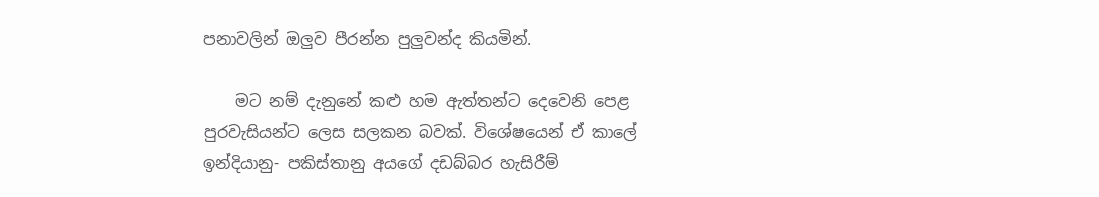පනාවලින් ඔලුව පීරන්න පුලුවන්ද කියමින්.

    මට නම් දැනුනේ කළු හම ඇත්තන්ට දෙවෙනි පෙළ පුරවැසියන්ට ලෙස සලකන බවක්. විශේෂයෙන් ඒ කාලේ ඉන්දියානු- පකිස්තානු අයගේ දඩබ්බර හැසිරීම්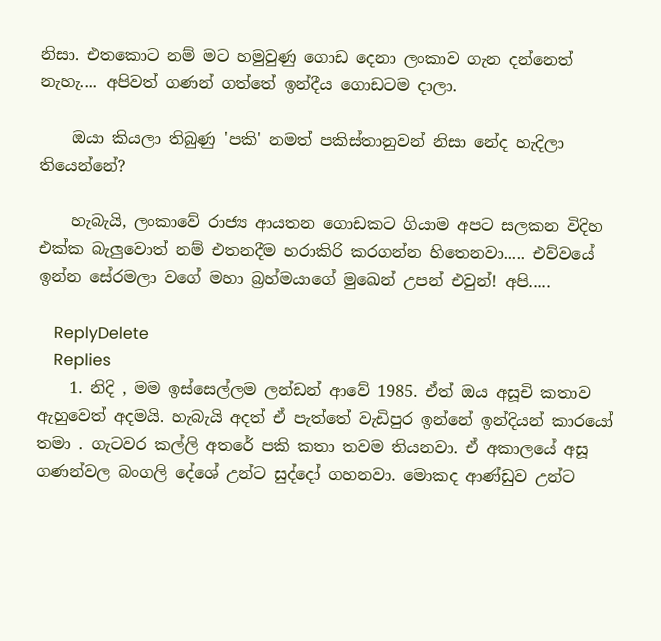නිසා. එතකොට නම් මට හමුවුණු ගොඩ දෙනා ලංකාව ගැන දන්නෙත් නැහැ.... අපිවත් ගණන් ගත්තේ ඉන්දීය ගොඩටම දාලා.

    ඔයා කියලා තිබුණු 'පකි' නමත් පකිස්තානුවන් නිසා නේද හැදිලා තියෙන්නේ?

    හැබැයි, ලංකාවේ රාජ්‍ය ආයතන ගොඩකට ගියාම අපට සලකන විදිහ එක්ක බැලුවොත් නම් එතනදීම හරාකිරි කරගන්න හිතෙනවා..... එව්වයේ ඉන්න සේරමලා වගේ මහා බ්‍රහ්මයාගේ මුඛෙන් උපන් එවුන්! අපි.....

    ReplyDelete
    Replies
    1. නිදි , මම ඉස්සෙල්ලම ලන්ඩන් ආවේ 1985. ඒත් ඔය අසූචි කතාව ඇහුවෙත් අදමයි. හැබැයි අදත් ඒ පැත්තේ වැඩිපුර ඉන්නේ ඉන්දියන් කාරයෝ තමා . ගැටවර කල්ලි අතරේ පකි කතා තවම තියනවා. ඒ අකාලයේ අසූ ගණන්වල බංගලි දේශේ උන්ට සුද්දෝ ගහනවා. මොකද ආණ්ඩුව උන්ට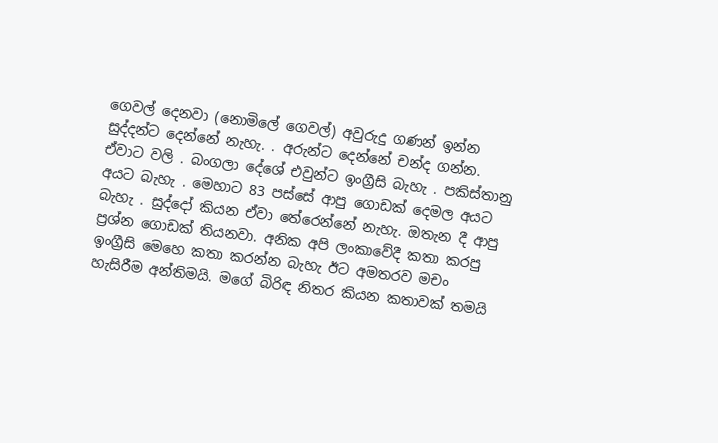ගෙවල් දෙනවා (නොමිලේ ගෙවල්) අවුරුදු ගණන් ඉන්න සුද්දන්ට දෙන්නේ නැහැ. . අරුන්ට දෙන්නේ චන්ද ගන්න. ඒවාට වලි . බංගලා දේශේ එවුන්ට ඉංග්‍රීසි බැහැ . පකිස්තානු අයට බැහැ . මෙහාට 83 පස්සේ ආපු ගොඩක් දෙමල අයට බැහැ . සුද්දෝ කියන ඒවා තේරෙන්නේ නැහැ. ඔතැන දී ආපු ප්‍රශ්න ගොඩක් තියනවා. අනික අපි ලංකාවේදී කතා කරපු ඉංග්‍රීසි මෙහෙ කතා කරන්න බැහැ ඊට අමතරව මචං හැසිරීම අන්තිමයි. මගේ බිරිඳ නිතර කියන කතාවක් තමයි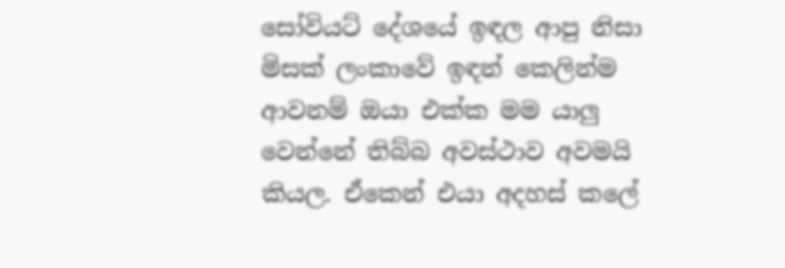සෝවියට් දේශයේ ඉඳල ආපු නිසා මිසක් ලංකාවේ ඉඳන් කෙලින්ම ආවනම් ඔයා එක්ක මම යාලු වෙන්නේ තිබ්බ අවස්ථාව අවමයි කියල. ඒකෙන් එයා අදහස් කලේ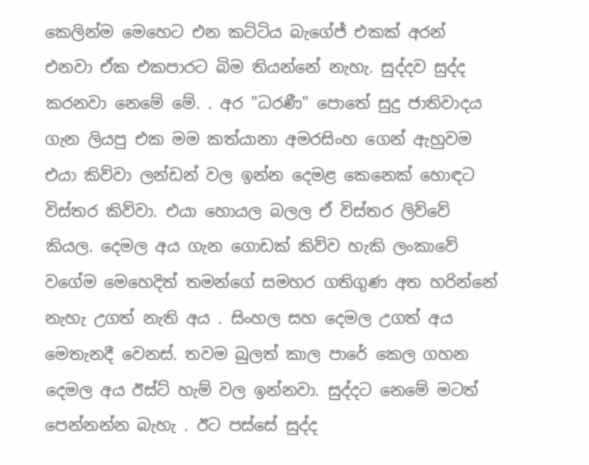කෙලින්ම මෙහෙට එන කට්ටිය බැගේජ් එකක් අරන් එනවා ඒක එකපාරට බිම තියන්නේ නැහැ. සුද්දව සුද්ද කරනවා නෙමේ මේ. . අර "ධරණී" පොතේ සුදු ජාතිවාදය ගැන ලියපු එක මම කත්යානා අමරසිංහ ගෙන් ඇහුවම එයා කිව්වා ලන්ඩන් වල ඉන්න දෙමළ කෙනෙක් හොඳට විස්තර කිව්වා. එයා හොයල බලල ඒ විස්තර ලිව්වේ කියල. දෙමල අය ගැන ගොඩක් කිව්ව හැකි ලංකාවේ වගේම මෙහෙදිත් තමන්ගේ සමහර ගතිගුණ අත හරින්නේ නැහැ උගත් නැති අය . සිංහල සහ දෙමල උගත් අය මෙතැනදී වෙනස්. තවම බුලත් කාල පාරේ කෙල ගහන දෙමල අය ඊස්ට් හැම් වල ඉන්නවා. සුද්දට නෙමේ මටත් පෙන්නන්න බැහැ . ඊට පස්සේ සුද්ද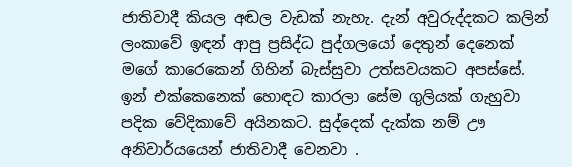ජාතිවාදී කියල අඬල වැඩක් නැහැ. දැන් අවුරුද්දකට කලින් ලංකාවේ ඉඳන් ආපු ප්‍රසිද්ධ පුද්ගලයෝ දෙතුන් දෙනෙක් මගේ කාරෙකෙන් ගිහින් බැස්සුවා උත්සවයකට අපස්සේ. ඉන් එක්කෙනෙක් හොඳට කාරලා සේම ගුලියක් ගැහුවා පදික වේදිකාවේ අයිනකට. සුද්දෙක් දැක්ක නම් ඌ අනිවාර්යයෙන් ජාතිවාදී වෙනවා .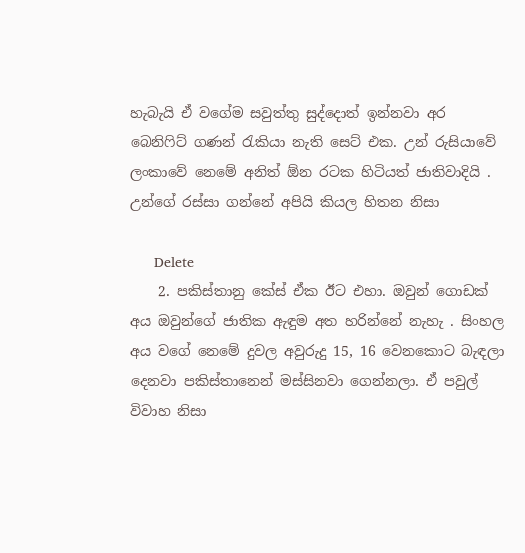හැබැයි ඒ වගේම සවුත්තු සුද්දොත් ඉන්නවා අර බෙනිෆිට් ගණන් රැකියා නැති සෙට් එක. උන් රුසියාවේ ලංකාවේ නෙමේ අනිත් ඕන රටක හිටියත් ජාතිවාදියි . උන්ගේ රස්සා ගන්නේ අපියි කියල හිතන නිසා

      Delete
    2. පකිස්තානු කේස් ඒක ඊට එහා. ඔවුන් ගොඩක් අය ඔවුන්ගේ ජාතික ඇඳුම අත හරින්නේ නැහැ . සිංහල අය වගේ නෙමේ දුවල අවුරුදු 15, 16 වෙනකොට බැඳලා දෙනවා පකිස්තානෙන් මස්සිනවා ගෙන්නලා. ඒ පවුල් විවාහ නිසා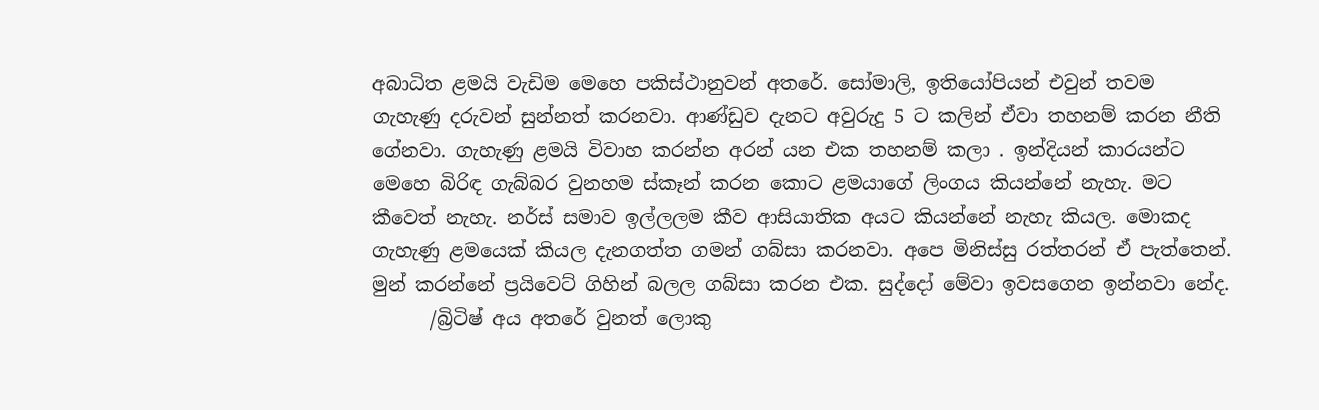අබාධිත ළමයි වැඩිම මෙහෙ පකිස්ථානුවන් අතරේ. සෝමාලි, ඉතියෝපියන් එවුන් තවම ගැහැණු දරුවන් සුන්නත් කරනවා. ආණ්ඩුව දැනට අවුරුදු 5 ට කලින් ඒවා තහනම් කරන නීති ගේනවා. ගැහැණු ළමයි විවාහ කරන්න අරන් යන එක තහනම් කලා . ඉන්දියන් කාරයන්ට මෙහෙ බිරිඳ ගැබ්බර වුනහම ස්කෑන් කරන කොට ළමයාගේ ලිංගය කියන්නේ නැහැ. මට කීවෙත් නැහැ. නර්ස් සමාව ඉල්ලලම කීව ආසියාතික අයට කියන්නේ නැහැ කියල. මොකද ගැහැණු ළමයෙක් කියල දැනගත්ත ගමන් ගබ්සා කරනවා. අපෙ මිනිස්සු රත්තරන් ඒ පැත්තෙන්. මුන් කරන්නේ ප්‍රයිවෙට් ගිහින් බලල ගබ්සා කරන එක. සුද්දෝ මේවා ඉවසගෙන ඉන්නවා නේද.
      /බ්‍රිටිෂ් අය අතරේ වුනත් ලොකු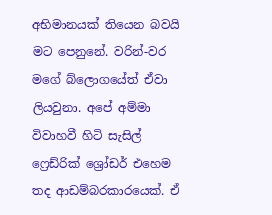අභිමානයක් තියෙන බවයි මට පෙනුනේ. වරින්-වර මගේ බ්ලොගයේත් ඒවා ලියවුනා. අපේ අම්මා විවාහවී හිටි සැසිල් ෆ්‍රෙඩ්රික් ශ්‍රෝඩර් එහෙම තද ආඩම්බරකාරයෙක්. ඒ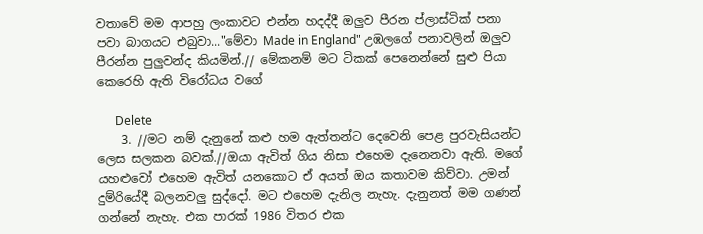වතාවේ මම ආපහු ලංකාවට එන්න හදද්දී ඔලුව පීරන ප්ලාස්ටික් පනා පවා බාගයට එබුවා..."මේවා Made in England" උඹලගේ පනාවලින් ඔලුව පීරන්න පුලුවන්ද කියමින්.// මේකනම් මට ටිකක් පෙනෙන්නේ සුළු පියා කෙරෙහි ඇති විරෝධය වගේ

      Delete
    3. //මට නම් දැනුනේ කළු හම ඇත්තන්ට දෙවෙනි පෙළ පුරවැසියන්ට ලෙස සලකන බවක්.//ඔයා ඇවිත් ගිය නිසා එහෙම දැනෙනවා ඇති. මගේ යහළුවෝ එහෙම ඇවිත් යනකොට ඒ අයත් ඔය කතාවම කිව්වා. උමන් දුම්රියේදී බලනවලු සුද්දෝ. මට එහෙම දැනිල නැහැ. දැනුනත් මම ගණන් ගන්නේ නැහැ. එක පාරක් 1986 විතර එක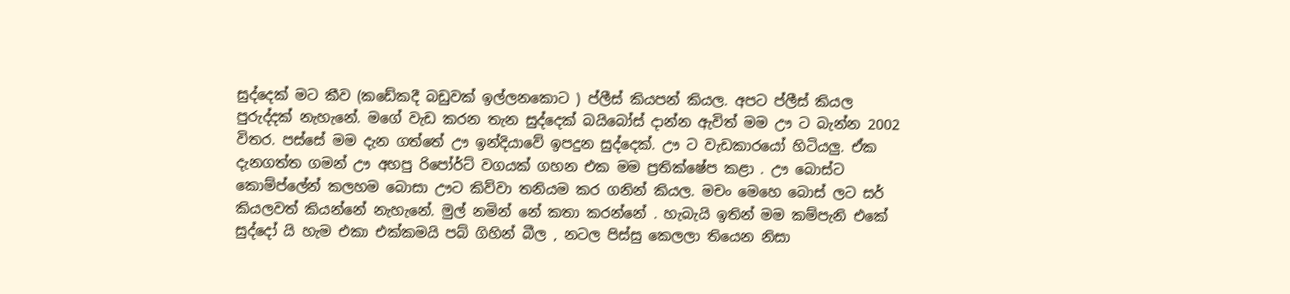සුද්දෙක් මට කීව (කඩේකදී බඩුවක් ඉල්ලනකොට ) ප්ලීස් කියපන් කියල. අපට ප්ලීස් කියල පුරුද්දක් නැහැනේ. මගේ වැඩ කරන තැන සුද්දෙක් බයිබෝස් දාන්න ඇවිත් මම ඌ ට බැන්න 2002 විතර. පස්සේ මම දැන ගත්තේ ඌ ඉන්දියාවේ ඉපදුන සුද්දෙක්. ඌ ට වැඩකාරයෝ හිටියලු. ඒක දැනගත්ත ගමන් ඌ අහපු රිපෝර්ට් වගයක් ගහන එක මම ප්‍රතික්ෂේප කළා . ඌ බොස්ට කොම්ප්ලේන් කලහම බොසා ඌට කිව්වා තනියම කර ගනින් කියල. මචං මෙහෙ බොස් ලට සර් කියලවත් කියන්නේ නැහැනේ. මුල් නමින් නේ කතා කරන්නේ . හැබැයි ඉතින් මම කම්පැනි එකේ සුද්දෝ යි හැම එකා එක්කමයි පබ් ගිහින් බීල , නටල පිස්සු කෙලලා තියෙන නිසා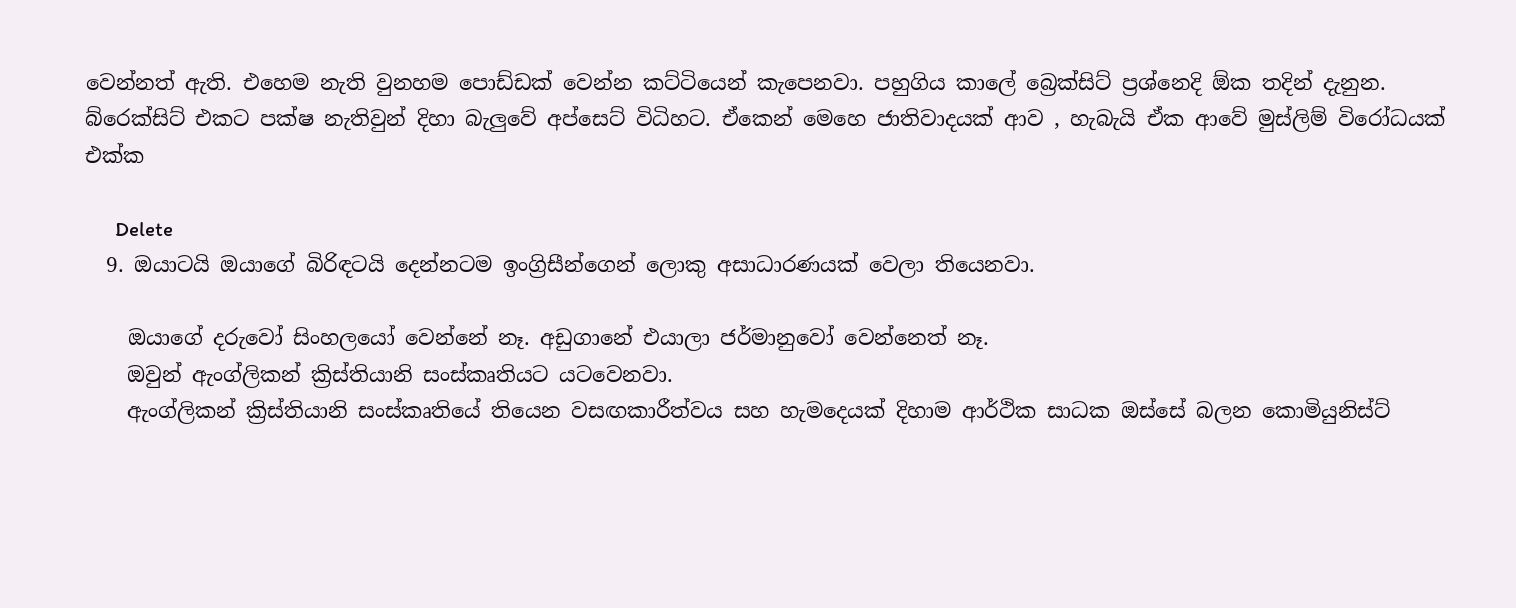වෙන්නත් ඇති. එහෙම නැති වුනහම පොඩ්ඩක් වෙන්න කට්ටියෙන් කැපෙනවා. පහුගිය කාලේ බ්‍රෙක්සිට් ප්‍රශ්නෙදි ඕක තදින් දැනුන. බ්රෙක්සිට් එකට පක්ෂ නැතිවුන් දිහා බැලුවේ අප්සෙට් විධිහට. ඒකෙන් මෙහෙ ජාතිවාදයක් ආව , හැබැයි ඒක ආවේ මුස්ලිම් විරෝධයක් එක්ක

      Delete
  9. ඔයාටයි ඔයාගේ බිරිඳටයි දෙන්නටම ඉංග්‍රිසීන්ගෙන් ලොකු අසාධාරණයක් වෙලා තියෙනවා.

    ඔයාගේ දරුවෝ සිංහලයෝ වෙන්නේ නෑ. අඩුගානේ එයාලා ජර්මානුවෝ වෙන්නෙත් නෑ.
    ඔවුන් ඇංග්ලිකන් ක්‍රිස්තියානි සංස්කෘතියට යටවෙනවා.
    ඇංග්ලිකන් ක්‍රිස්තියානි සංස්කෘතියේ තියෙන වසඟකාරීත්වය සහ හැමදෙයක් දිහාම ආර්ථික සාධක ඔස්සේ බලන කොමියුනිස්ට්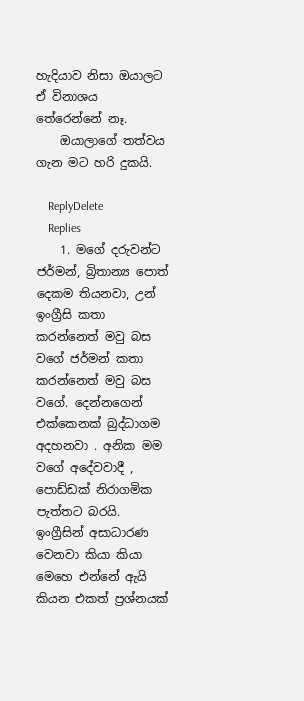හැදියාව නිසා ඔයාලට ඒ විනාශය තේරෙන්නේ නෑ.
    ඔයාලාගේ තත්වය ගැන මට හරි දුකයි.

    ReplyDelete
    Replies
    1. මගේ දරුවන්ට ජර්මන්, බ්‍රිතාන්‍ය පොත් දෙකම තියනවා, උන් ඉංග්‍රීසි කතා කරන්නෙත් මවු බස වගේ ජර්මන් කතා කරන්නෙත් මවු බස වගේ. දෙන්නගෙන් එක්කෙනක් බුද්ධාගම අදහනවා . අනික මම වගේ අදේවවාදී , පොඩ්ඩක් නිරාගමික පැත්තට බරයි. ඉංග්‍රීසින් අසාධාරණ වෙනවා කියා කියා මෙහෙ එන්නේ ඇයි කියන එකත් ප්‍රශ්නයක්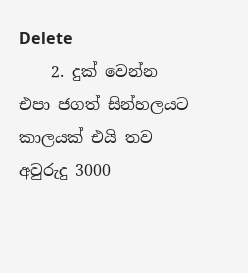Delete
    2. දුක් වෙන්න එපා ජගත් සින්හලයට කාලයක් එයි තව අවුරුදු 3000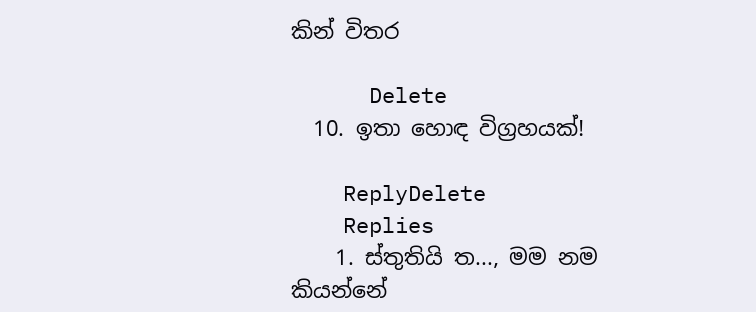කින් විතර

      Delete
  10. ඉතා හොඳ විග්‍රහයක්!

    ReplyDelete
    Replies
    1. ස්තුතියි ත..., මම නම කියන්නේ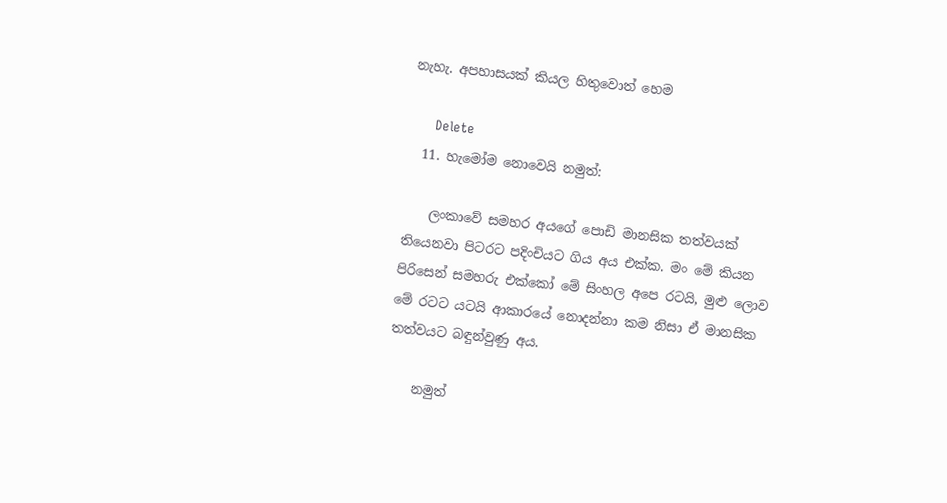නැහැ. අපහාසයක් කියල හිතුවොත් හෙම

      Delete
  11. හැමෝම නොවෙයි නමුත්:

    ලංකාවේ සමහර අයගේ පොඩි මානසික තත්වයක් තියෙනවා පිටරට පදිංචියට ගිය අය එක්ක. මං මේ කියන පිරිසෙන් සමහරු එක්කෝ මේ සිංහල අපෙ රටයි, මුළු ලොව මේ රටට යටයි ආකාරයේ නොදන්නා කම නිසා ඒ මානසික තත්වයට බඳුන්වුණු අය.

    නමුත්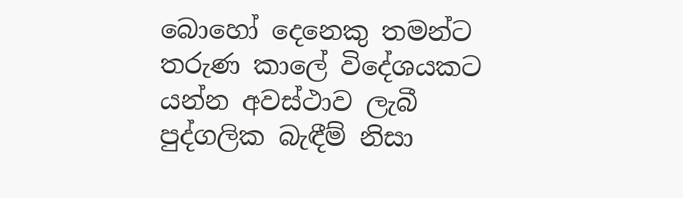බොහෝ දෙනෙකු තමන්ට තරුණ කාලේ විදේශයකට යන්න අවස්ථාව ලැබී පුද්ගලික බැඳීම් නිසා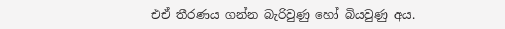එඒ තීරණය ගන්න බැරිවුණු හෝ බියවුණු අය.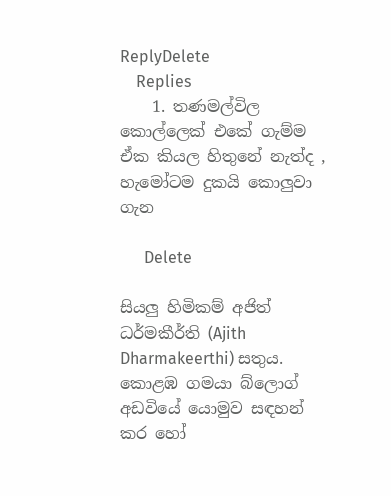ReplyDelete
    Replies
    1. තණමල්විල කොල්ලෙක් එකේ ගැම්ම ඒක කියල හිතුනේ නැත්ද , හැමෝටම දුකයි කොලුවා ගැන

      Delete

සියලු හිමිකම් අජිත් ධර්මකීර්ති (Ajith Dharmakeerthi) සතුය. කොළඹ ගමයා බ්ලොග් අඩවියේ යොමුව සඳහන් කර හෝ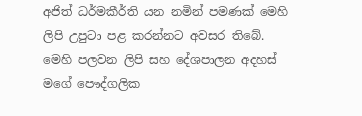අජිත් ධර්මකීර්ති යන නමින් පමණක් මෙහි ලිපි උපුටා පළ කරන්නට අවසර තිබේ.
මෙහි පලවන ලිපි සහ දේශපාලන අදහස් මගේ පෞද්ගලික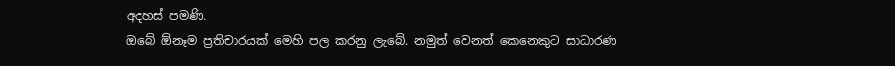අදහස් පමණි.
ඔබේ ඕනෑම ප්‍රතිචාරයක් මෙහි පල කරනු ලැබේ. නමුත් වෙනත් කෙනෙකුට සාධාරණ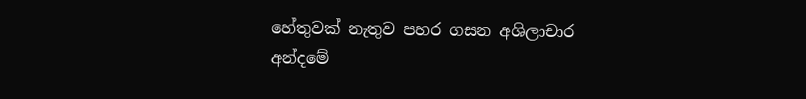හේතුවක් නැතුව පහර ගසන අශිලාචාර අන්දමේ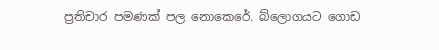ප්‍රතිචාර පමණක් පල නොකෙරේ. බ්ලොගයට ගොඩ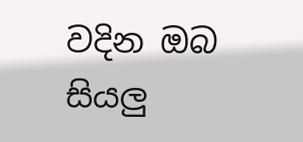වදින ඔබ සියලු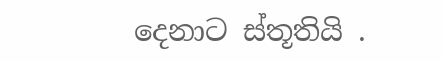දෙනාට ස්තූතියි .